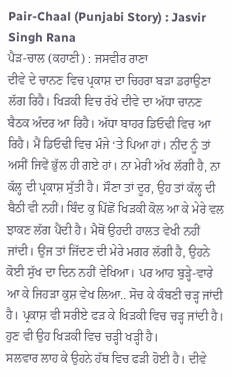Pair-Chaal (Punjabi Story) : Jasvir Singh Rana
ਪੈੜ-ਚਾਲ (ਕਹਾਣੀ) : ਜਸਵੀਰ ਰਾਣਾ
ਦੀਵੇ ਦੇ ਚਾਨਣ ਵਿਚ ਪ੍ਰਕਾਸ਼ ਦਾ ਚਿਹਰਾ ਬੜਾ ਡਰਾਉਣਾ ਲੱਗ ਰਿਹੈ। ਖਿੜਕੀ ਵਿਚ ਰੱਖੇ ਦੀਵੇ ਦਾ ਅੱਧਾ ਚਾਨਣ ਬੈਠਕ ਅੰਦਰ ਆ ਰਿਹੈ। ਅੱਧਾ ਬਾਹਰ ਡਿਓਢੀ ਵਿਚ ਆ ਰਿਹੈ। ਮੈਂ ਡਿਓਢੀ ਵਿਚ ਮੰਜੇ ‘ਤੇ ਪਿਆ ਹਾਂ। ਨੀਂਦ ਨੂੰ ਤਾਂ ਅਸੀਂ ਜਿਵੇਂ ਭੁੱਲ ਹੀ ਗਏ ਹਾਂ। ਨਾ ਮੇਰੀ ਅੱਖ ਲੱਗੀ ਹੈ, ਨਾ ਕੱਲ੍ਹ ਦੀ ਪ੍ਰਕਾਸ਼ ਸੁੱਤੀ ਹੈ। ਸੌਣਾ ਤਾਂ ਦੂਰ, ਉਹ ਤਾਂ ਕੱਲ੍ਹ ਦੀ ਬੈਠੀ ਵੀ ਨਹੀਂ। ਬਿੰਦ ਕੁ ਪਿੱਛੋਂ ਖਿੜਕੀ ਕੋਲ ਆ ਕੇ ਮੇਰੇ ਵਲ ਝਾਕਣ ਲੱਗ ਪੈਂਦੀ ਹੈ। ਮੈਥੋਂ ਉਹਦੀ ਹਾਲਤ ਵੇਖੀ ਨਹੀਂ ਜਾਂਦੀ। ਉਂਜ ਤਾਂ ਜਿੱਦਣ ਦੀ ਮੇਰੇ ਮਗਰ ਲੱਗੀ ਹੈ, ਉਹਨੇ ਕੋਈ ਸੁੱਖ ਦਾ ਦਿਨ ਨਹੀਂ ਵੇਖਿਆ। ਪਰ ਆਹ ਬੁੜ੍ਹੇ-ਵਾਰੇ ਆ ਕੇ ਜਿਹੜਾ ਕੁਸ਼ ਵੇਖ ਲਿਆ.. ਸੋਚ ਕੇ ਕੰਬਣੀ ਚੜ੍ਹ ਜਾਂਦੀ ਹੈ। ਪ੍ਰਕਾਸ਼ ਵੀ ਸਰੀਏ ਫੜ ਕੇ ਖਿੜਕੀ ਵਿਚ ਚੜ੍ਹ ਜਾਂਦੀ ਹੈ। ਹੁਣ ਵੀ ਉਹ ਖਿੜਕੀ ਵਿਚ ਚੜ੍ਹੀ ਖੜ੍ਹੀ ਹੈ।
ਸਲਵਾਰ ਲਾਹ ਕੇ ਉਹਨੇ ਹੱਥ ਵਿਚ ਫੜੀ ਹੋਈ ਹੈ। ਦੀਵੇ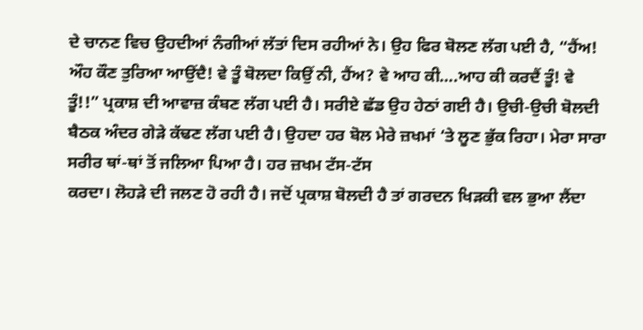ਦੇ ਚਾਨਣ ਵਿਚ ਉਹਦੀਆਂ ਨੰਗੀਆਂ ਲੱਤਾਂ ਦਿਸ ਰਹੀਆਂ ਨੇ। ਉਹ ਫਿਰ ਬੋਲਣ ਲੱਗ ਪਈ ਹੈ, “ਹੈਂਅ! ਔਹ ਕੌਣ ਤੁਰਿਆ ਆਉਂਦੈ! ਵੇ ਤੂੰ ਬੋਲਦਾ ਕਿਉਂ ਨੀ, ਹੈਂਅ? ਵੇ ਆਹ ਕੀ….ਆਹ ਕੀ ਕਰਦੈਂ ਤੂੰ! ਵੇ ਤੂੰ!!” ਪ੍ਰਕਾਸ਼ ਦੀ ਆਵਾਜ਼ ਕੰਬਣ ਲੱਗ ਪਈ ਹੈ। ਸਰੀਏ ਛੱਡ ਉਹ ਹੇਠਾਂ ਗਈ ਹੈ। ਉਚੀ-ਉਚੀ ਬੋਲਦੀ ਬੈਠਕ ਅੰਦਰ ਗੇੜੇ ਕੱਢਣ ਲੱਗ ਪਈ ਹੈ। ਉਹਦਾ ਹਰ ਬੋਲ ਮੇਰੇ ਜ਼ਖਮਾਂ ‘ਤੇ ਲੂਣ ਭੁੱਕ ਰਿਹਾ। ਮੇਰਾ ਸਾਰਾ ਸਰੀਰ ਥਾਂ-ਥਾਂ ਤੋਂ ਜਲਿਆ ਪਿਆ ਹੈ। ਹਰ ਜ਼ਖਮ ਟੱਸ-ਟੱਸ
ਕਰਦਾ। ਲੋਹੜੇ ਦੀ ਜਲਣ ਹੋ ਰਹੀ ਹੈ। ਜਦੋਂ ਪ੍ਰਕਾਸ਼ ਬੋਲਦੀ ਹੈ ਤਾਂ ਗਰਦਨ ਖਿੜਕੀ ਵਲ ਭੁਆ ਲੈਂਦਾ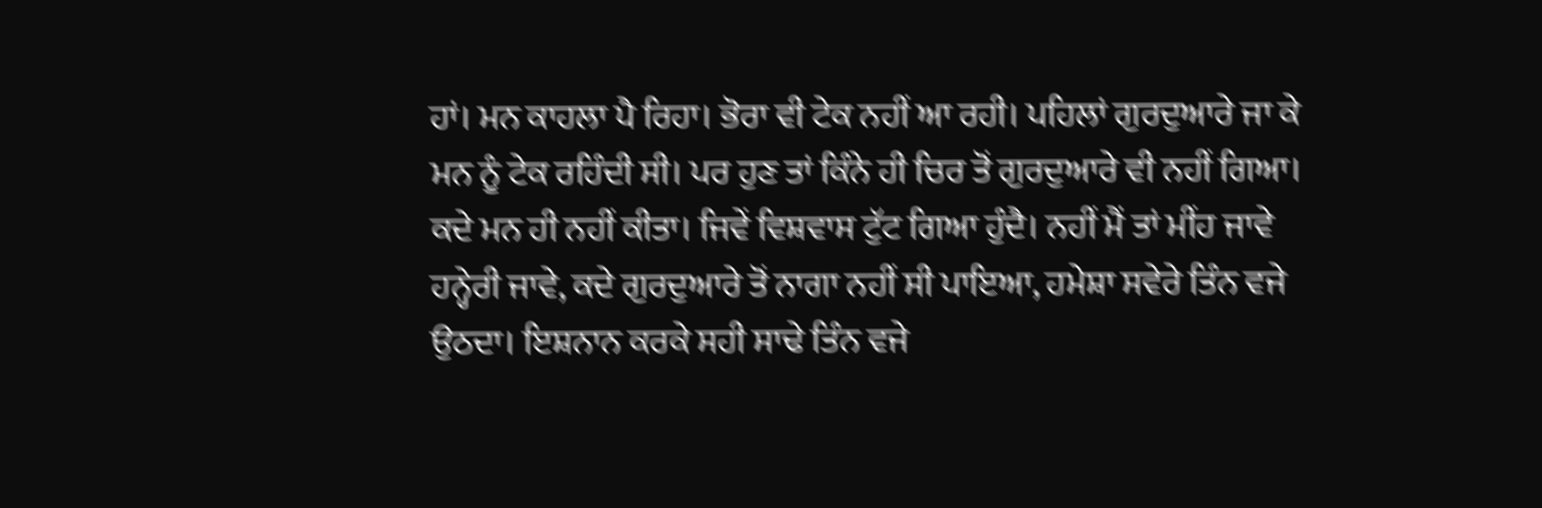ਹਾਂ। ਮਨ ਕਾਹਲਾ ਪੈ ਰਿਹਾ। ਭੋਰਾ ਵੀ ਟੇਕ ਨਹੀਂ ਆ ਰਹੀ। ਪਹਿਲਾਂ ਗੁਰਦੁਆਰੇ ਜਾ ਕੇ ਮਨ ਨੂੰ ਟੇਕ ਰਹਿੰਦੀ ਸੀ। ਪਰ ਹੁਣ ਤਾਂ ਕਿੰਨੇ ਹੀ ਚਿਰ ਤੋਂ ਗੁਰਦੁਆਰੇ ਵੀ ਨਹੀਂ ਗਿਆ। ਕਦੇ ਮਨ ਹੀ ਨਹੀਂ ਕੀਤਾ। ਜਿਵੇਂ ਵਿਸ਼ਵਾਸ ਟੁੱਟ ਗਿਆ ਹੁੰਦੈ। ਨਹੀਂ ਮੈਂ ਤਾਂ ਮੀਂਹ ਜਾਵੇ ਹਨ੍ਹੇਰੀ ਜਾਵੇ, ਕਦੇ ਗੁਰਦੁਆਰੇ ਤੋਂ ਨਾਗਾ ਨਹੀਂ ਸੀ ਪਾਇਆ, ਹਮੇਸ਼ਾ ਸਵੇਰੇ ਤਿੰਨ ਵਜੇ ਉਠਦਾ। ਇਸ਼ਨਾਨ ਕਰਕੇ ਸਹੀ ਸਾਢੇ ਤਿੰਨ ਵਜੇ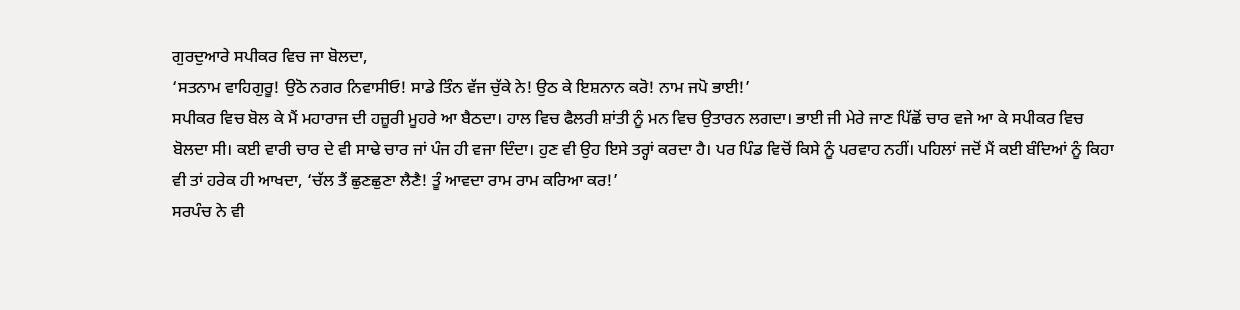ਗੁਰਦੁਆਰੇ ਸਪੀਕਰ ਵਿਚ ਜਾ ਬੋਲਦਾ,
‘ਸਤਨਾਮ ਵਾਹਿਗੁਰੂ! ਉਠੋ ਨਗਰ ਨਿਵਾਸੀਓ! ਸਾਡੇ ਤਿੰਨ ਵੱਜ ਚੁੱਕੇ ਨੇ! ਉਠ ਕੇ ਇਸ਼ਨਾਨ ਕਰੋ! ਨਾਮ ਜਪੋ ਭਾਈ!’
ਸਪੀਕਰ ਵਿਚ ਬੋਲ ਕੇ ਮੈਂ ਮਹਾਰਾਜ ਦੀ ਹਜ਼ੂਰੀ ਮੂਹਰੇ ਆ ਬੈਠਦਾ। ਹਾਲ ਵਿਚ ਫੈਲਰੀ ਸ਼ਾਂਤੀ ਨੂੰ ਮਨ ਵਿਚ ਉਤਾਰਨ ਲਗਦਾ। ਭਾਈ ਜੀ ਮੇਰੇ ਜਾਣ ਪਿੱਛੋਂ ਚਾਰ ਵਜੇ ਆ ਕੇ ਸਪੀਕਰ ਵਿਚ ਬੋਲਦਾ ਸੀ। ਕਈ ਵਾਰੀ ਚਾਰ ਦੇ ਵੀ ਸਾਢੇ ਚਾਰ ਜਾਂ ਪੰਜ ਹੀ ਵਜਾ ਦਿੰਦਾ। ਹੁਣ ਵੀ ਉਹ ਇਸੇ ਤਰ੍ਹਾਂ ਕਰਦਾ ਹੈ। ਪਰ ਪਿੰਡ ਵਿਚੋਂ ਕਿਸੇ ਨੂੰ ਪਰਵਾਹ ਨਹੀਂ। ਪਹਿਲਾਂ ਜਦੋਂ ਮੈਂ ਕਈ ਬੰਦਿਆਂ ਨੂੰ ਕਿਹਾ ਵੀ ਤਾਂ ਹਰੇਕ ਹੀ ਆਖਦਾ, ‘ਚੱਲ ਤੈਂ ਛੁਣਛੁਣਾ ਲੈਣੈ! ਤੂੰ ਆਵਦਾ ਰਾਮ ਰਾਮ ਕਰਿਆ ਕਰ!’
ਸਰਪੰਚ ਨੇ ਵੀ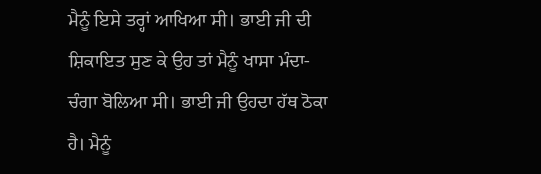ਮੈਨੂੰ ਇਸੇ ਤਰ੍ਹਾਂ ਆਖਿਆ ਸੀ। ਭਾਈ ਜੀ ਦੀ ਸ਼ਿਕਾਇਤ ਸੁਣ ਕੇ ਉਹ ਤਾਂ ਮੈਨੂੰ ਖਾਸਾ ਮੰਦਾ-ਚੰਗਾ ਬੋਲਿਆ ਸੀ। ਭਾਈ ਜੀ ਉਹਦਾ ਹੱਥ ਠੋਕਾ ਹੈ। ਮੈਨੂੰ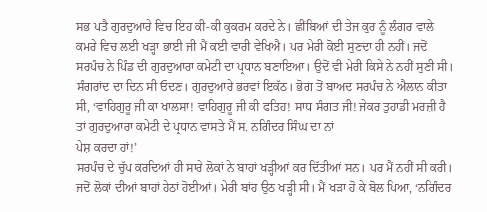ਸਭ ਪਤੈ ਗੁਰਦੁਆਰੇ ਵਿਚ ਇਹ ਕੀ-ਕੀ ਕੁਕਰਮ ਕਰਦੇ ਨੇ। ਛੀਂਬਿਆਂ ਦੀ ਤੇਜ ਕੁਰ ਨੂੰ ਲੰਗਰ ਵਾਲੇ ਕਮਰੇ ਵਿਚ ਲਈ ਖੜ੍ਹਾ ਭਾਈ ਜੀ ਮੈਂ ਕਈ ਵਾਰੀ ਵੇਖਿਐ। ਪਰ ਮੇਰੀ ਕੋਈ ਸੁਣਦਾ ਹੀ ਨਹੀਂ। ਜਦੋਂ ਸਰਪੰਚ ਨੇ ਪਿੰਡ ਦੀ ਗੁਰਦੁਆਰਾ ਕਮੇਟੀ ਦਾ ਪ੍ਰਧਾਨ ਬਣਾਇਆ। ਉਦੋਂ ਵੀ ਮੇਰੀ ਕਿਸੇ ਨੇ ਨਹੀਂ ਸੁਣੀ ਸੀ। ਸੰਗਰਾਂਦ ਦਾ ਦਿਨ ਸੀ ਓਦਣ। ਗੁਰਦੁਆਰੇ ਭਰਵਾਂ ਇਕੱਠ। ਭੋਗ ਤੋਂ ਬਾਅਦ ਸਰਪੰਚ ਨੇ ਐਲਾਨ ਕੀਤਾ ਸੀ, ‘ਵਾਹਿਗੁਰੂ ਜੀ ਕਾ ਖਾਲਸਾ! ਵਾਹਿਗੁਰੂ ਜੀ ਕੀ ਫਤਿਹ! ਸਾਧ ਸੰਗਤ ਜੀ! ਜੇਕਰ ਤੁਹਾਡੀ ਮਰਜ਼ੀ ਹੈ ਤਾਂ ਗੁਰਦੁਆਰਾ ਕਮੇਟੀ ਦੇ ਪ੍ਰਧਾਨ ਵਾਸਤੇ ਮੈਂ ਸ. ਨਗਿੰਦਰ ਸਿੰਘ ਦਾ ਨਾਂ
ਪੇਸ਼ ਕਰਦਾ ਹਾਂ!’
ਸਰਪੰਚ ਦੇ ਚੁੱਪ ਕਰਦਿਆਂ ਹੀ ਸਾਰੇ ਲੋਕਾਂ ਨੇ ਬਾਹਾਂ ਖੜ੍ਹੀਆਂ ਕਰ ਦਿੱਤੀਆਂ ਸਨ। ਪਰ ਮੈਂ ਨਹੀਂ ਸੀ ਕਰੀ। ਜਦੋਂ ਲੋਕਾਂ ਦੀਆਂ ਬਾਹਾਂ ਹੇਠਾਂ ਹੋਈਆਂ। ਮੇਰੀ ਬਾਂਹ ਉਠ ਖੜ੍ਹੀ ਸੀ। ਮੈਂ ਖੜਾ ਹੋ ਕੇ ਬੋਲ ਪਿਆ, ‘ਨਗਿੰਦਰ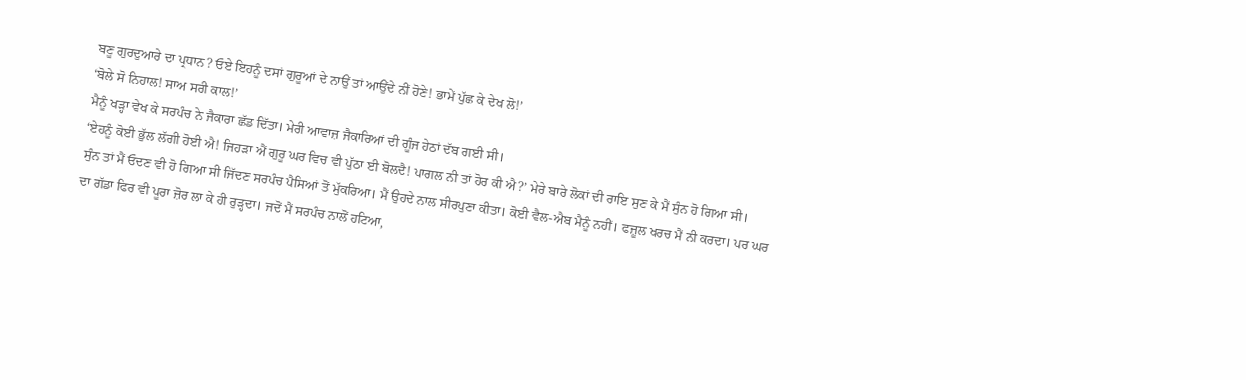ਬਣੂ ਗੁਰਦੁਆਰੇ ਦਾ ਪ੍ਰਧਾਨ? ਓਏ ਇਹਨੂੰ ਦਸਾਂ ਗੁਰੂਆਂ ਦੇ ਨਾਉਂ ਤਾਂ ਆਉਂਦੇ ਨੀਂ ਹੋਣੇ! ਭਾਮੇਂ ਪੁੱਛ ਕੇ ਦੇਖ ਲੋ!’
‘ਬੋਲੇ ਸੋ ਨਿਹਾਲ! ਸਾਅ ਸਰੀ ਕਾਲ!’
ਮੈਨੂੰ ਖੜ੍ਹਾ ਵੇਖ ਕੇ ਸਰਪੰਚ ਨੇ ਜੈਕਾਰਾ ਛੱਡ ਦਿੱਤਾ। ਮੇਰੀ ਆਵਾਜ਼ ਜੈਕਾਰਿਆਂ ਦੀ ਗੂੰਜ ਹੇਠਾਂ ਦੱਬ ਗਈ ਸੀ।
‘ਏਹਨੂੰ ਕੋਈ ਭੁੱਲ ਲੱਗੀ ਹੋਈ ਐ! ਜਿਹੜਾ ਐਂ ਗੁਰੂ ਘਰ ਵਿਚ ਵੀ ਪੁੱਠਾ ਈ ਬੋਲਦੈ! ਪਾਗਲ ਨੀ ਤਾਂ ਹੋਰ ਕੀ ਐ?’ ਮੇਰੇ ਬਾਰੇ ਲੋਕਾਂ ਦੀ ਰਾਇ ਸੁਣ ਕੇ ਮੈਂ ਸੁੰਨ ਹੋ ਗਿਆ ਸੀ।
ਸੁੰਨ ਤਾਂ ਮੈਂ ਓਦਣ ਵੀ ਹੋ ਗਿਆ ਸੀ ਜਿੱਦਣ ਸਰਪੰਚ ਪੈਸਿਆਂ ਤੋਂ ਮੁੱਕਰਿਆ। ਮੈਂ ਉਹਦੇ ਨਾਲ ਸੀਰਪੁਣਾ ਕੀਤਾ। ਕੋਈ ਵੈਲ-ਐਬ ਮੈਨੂੰ ਨਹੀਂ। ਫਜ਼ੂਲ ਖਰਚ ਮੈਂ ਨੀ ਕਰਦਾ। ਪਰ ਘਰ ਦਾ ਗੱਡਾ ਫਿਰ ਵੀ ਪੂਰਾ ਜ਼ੋਰ ਲਾ ਕੇ ਹੀ ਰੁੜ੍ਹਦਾ। ਜਦੋਂ ਮੈਂ ਸਰਪੰਚ ਨਾਲੋਂ ਹਟਿਆ,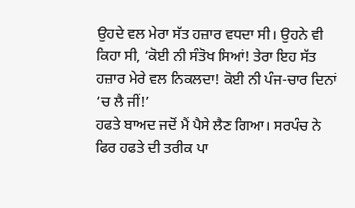ਉਹਦੇ ਵਲ ਮੇਰਾ ਸੱਤ ਹਜ਼ਾਰ ਵਧਦਾ ਸੀ। ਉਹਨੇ ਵੀ ਕਿਹਾ ਸੀ, ‘ਕੋਈ ਨੀ ਸੰਤੋਖ ਸਿਆਂ! ਤੇਰਾ ਇਹ ਸੱਤ ਹਜ਼ਾਰ ਮੇਰੇ ਵਲ ਨਿਕਲਦਾ! ਕੋਈ ਨੀ ਪੰਜ-ਚਾਰ ਦਿਨਾਂ ‘ਚ ਲੈ ਜੀਂ!’
ਹਫਤੇ ਬਾਅਦ ਜਦੋਂ ਮੈਂ ਪੈਸੇ ਲੈਣ ਗਿਆ। ਸਰਪੰਚ ਨੇ ਫਿਰ ਹਫਤੇ ਦੀ ਤਰੀਕ ਪਾ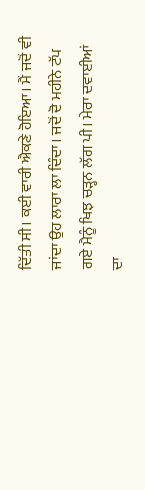ਦਿੱਤੀ ਸੀ। ਕਈ ਵਾਰੀ ਐਕਣੇ ਹੋਇਆ। ਮੈਂ ਜਦੋਂ ਵੀ ਜਾਂਦਾ ਉਹ ਲਾਰਾ ਲਾ ਦਿੰਦਾ। ਜਦੋਂ ਦੋ ਮਹੀਨੇ ਟੱਪ ਗਏ ਮੈਨੂੰ ਖਿਝ ਚੜ੍ਹਨ ਲੱਗ ਪੀ। ਮੇਰਾ ਦਵਾਈਆਂ ਦਾ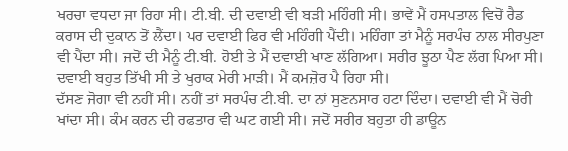ਖਰਚਾ ਵਧਦਾ ਜਾ ਰਿਹਾ ਸੀ। ਟੀ.ਬੀ. ਦੀ ਦਵਾਈ ਵੀ ਬੜੀ ਮਹਿੰਗੀ ਸੀ। ਭਾਵੇਂ ਮੈਂ ਹਸਪਤਾਲ ਵਿਚੋਂ ਰੈਡ ਕਰਾਸ ਦੀ ਦੁਕਾਨ ਤੋਂ ਲੈਂਦਾ। ਪਰ ਦਵਾਈ ਫਿਰ ਵੀ ਮਹਿੰਗੀ ਪੈਂਦੀ। ਮਹਿੰਗਾ ਤਾਂ ਮੈਨੂੰ ਸਰਪੰਚ ਨਾਲ ਸੀਰਪੁਣਾ ਵੀ ਪੈਂਦਾ ਸੀ। ਜਦੋਂ ਦੀ ਮੈਨੂੰ ਟੀ.ਬੀ. ਹੋਈ ਤੇ ਮੈਂ ਦਵਾਈ ਖਾਣ ਲੱਗਿਆ। ਸਰੀਰ ਝੂਠਾ ਪੈਣ ਲੱਗ ਪਿਆ ਸੀ। ਦਵਾਈ ਬਹੁਤ ਤਿੱਖੀ ਸੀ ਤੇ ਖੁਰਾਕ ਮੇਰੀ ਮਾੜੀ। ਮੈਂ ਕਮਜ਼ੋਰ ਪੈ ਰਿਹਾ ਸੀ।
ਦੱਸਣ ਜੋਗਾ ਵੀ ਨਹੀਂ ਸੀ। ਨਹੀਂ ਤਾਂ ਸਰਪੰਚ ਟੀ.ਬੀ. ਦਾ ਨਾਂ ਸੁਣਨਸਾਰ ਹਟਾ ਦਿੰਦਾ। ਦਵਾਈ ਵੀ ਮੈਂ ਚੋਰੀ ਖਾਂਦਾ ਸੀ। ਕੰਮ ਕਰਨ ਦੀ ਰਫਤਾਰ ਵੀ ਘਟ ਗਈ ਸੀ। ਜਦੋਂ ਸਰੀਰ ਬਹੁਤਾ ਹੀ ਡਾਊਨ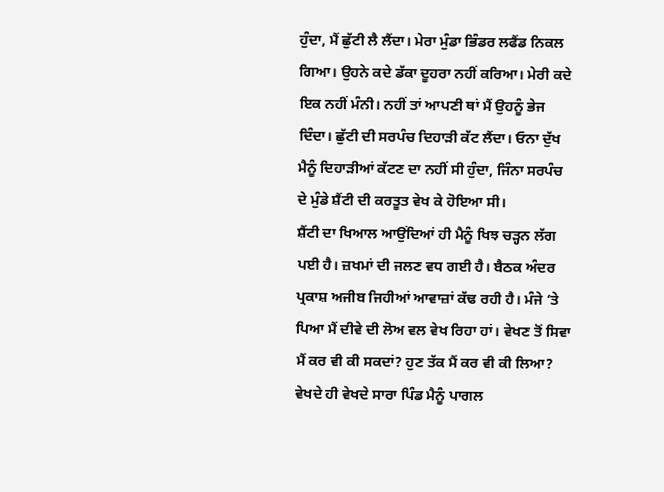ਹੁੰਦਾ, ਮੈਂ ਛੁੱਟੀ ਲੈ ਲੈਂਦਾ। ਮੇਰਾ ਮੁੰਡਾ ਭਿੰਡਰ ਲਫੈਂਡ ਨਿਕਲ ਗਿਆ। ਉਹਨੇ ਕਦੇ ਡੱਕਾ ਦੂਹਰਾ ਨਹੀਂ ਕਰਿਆ। ਮੇਰੀ ਕਦੇ ਇਕ ਨਹੀਂ ਮੰਨੀ। ਨਹੀਂ ਤਾਂ ਆਪਣੀ ਥਾਂ ਮੈਂ ਉਹਨੂੰ ਭੇਜ ਦਿੰਦਾ। ਛੁੱਟੀ ਦੀ ਸਰਪੰਚ ਦਿਹਾੜੀ ਕੱਟ ਲੈਂਦਾ। ਓਨਾ ਦੁੱਖ ਮੈਨੂੰ ਦਿਹਾੜੀਆਂ ਕੱਟਣ ਦਾ ਨਹੀਂ ਸੀ ਹੁੰਦਾ, ਜਿੰਨਾ ਸਰਪੰਚ ਦੇ ਮੁੰਡੇ ਸ਼ੈਂਟੀ ਦੀ ਕਰਤੂਤ ਵੇਖ ਕੇ ਹੋਇਆ ਸੀ।
ਸ਼ੈਂਟੀ ਦਾ ਖਿਆਲ ਆਉਂਦਿਆਂ ਹੀ ਮੈਨੂੰ ਖਿਝ ਚੜ੍ਹਨ ਲੱਗ ਪਈ ਹੈ। ਜ਼ਖਮਾਂ ਦੀ ਜਲਣ ਵਧ ਗਈ ਹੈ। ਬੈਠਕ ਅੰਦਰ ਪ੍ਰਕਾਸ਼ ਅਜੀਬ ਜਿਹੀਆਂ ਆਵਾਜ਼ਾਂ ਕੱਢ ਰਹੀ ਹੈ। ਮੰਜੇ ‘ਤੇ ਪਿਆ ਮੈਂ ਦੀਵੇ ਦੀ ਲੋਅ ਵਲ ਵੇਖ ਰਿਹਾ ਹਾਂ। ਵੇਖਣ ਤੋਂ ਸਿਵਾ ਮੈਂ ਕਰ ਵੀ ਕੀ ਸਕਦਾਂ? ਹੁਣ ਤੱਕ ਮੈਂ ਕਰ ਵੀ ਕੀ ਲਿਆ? ਵੇਖਦੇ ਹੀ ਵੇਖਦੇ ਸਾਰਾ ਪਿੰਡ ਮੈਨੂੰ ਪਾਗਲ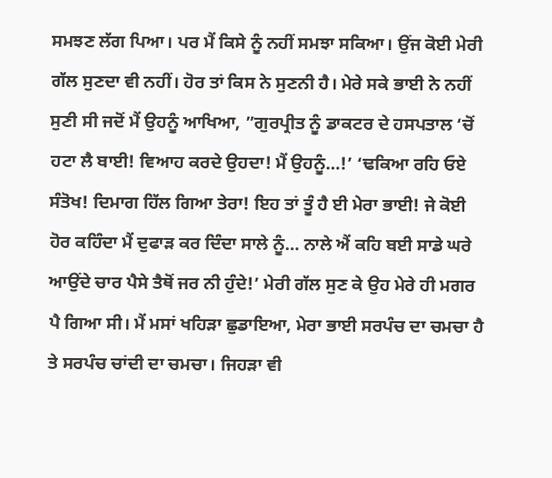ਸਮਝਣ ਲੱਗ ਪਿਆ। ਪਰ ਮੈਂ ਕਿਸੇ ਨੂੰ ਨਹੀਂ ਸਮਝਾ ਸਕਿਆ। ਉਂਜ ਕੋਈ ਮੇਰੀ ਗੱਲ ਸੁਣਦਾ ਵੀ ਨਹੀਂ। ਹੋਰ ਤਾਂ ਕਿਸ ਨੇ ਸੁਣਨੀ ਹੈ। ਮੇਰੇ ਸਕੇ ਭਾਈ ਨੇ ਨਹੀਂ ਸੁਣੀ ਸੀ ਜਦੋਂ ਮੈਂ ਉਹਨੂੰ ਆਖਿਆ, ”ਗੁਰਪ੍ਰੀਤ ਨੂੰ ਡਾਕਟਰ ਦੇ ਹਸਪਤਾਲ ‘ਚੋਂ ਹਟਾ ਲੈ ਬਾਈ! ਵਿਆਹ ਕਰਦੇ ਉਹਦਾ! ਮੈਂ ਉਹਨੂੰ…!’ ‘ਢਕਿਆ ਰਹਿ ਓਏ ਸੰਤੋਖ! ਦਿਮਾਗ ਹਿੱਲ ਗਿਆ ਤੇਰਾ! ਇਹ ਤਾਂ ਤੂੰ ਹੈ ਈ ਮੇਰਾ ਭਾਈ! ਜੇ ਕੋਈ ਹੋਰ ਕਹਿੰਦਾ ਮੈਂ ਦੁਫਾੜ ਕਰ ਦਿੰਦਾ ਸਾਲੇ ਨੂੰ… ਨਾਲੇ ਐਂ ਕਹਿ ਬਈ ਸਾਡੇ ਘਰੇ ਆਉਂਦੇ ਚਾਰ ਪੈਸੇ ਤੈਥੋਂ ਜਰ ਨੀ ਹੁੰਦੇ!’ ਮੇਰੀ ਗੱਲ ਸੁਣ ਕੇ ਉਹ ਮੇਰੇ ਹੀ ਮਗਰ ਪੈ ਗਿਆ ਸੀ। ਮੈਂ ਮਸਾਂ ਖਹਿੜਾ ਛੁਡਾਇਆ, ਮੇਰਾ ਭਾਈ ਸਰਪੰਚ ਦਾ ਚਮਚਾ ਹੈ ਤੇ ਸਰਪੰਚ ਚਾਂਦੀ ਦਾ ਚਮਚਾ। ਜਿਹੜਾ ਵੀ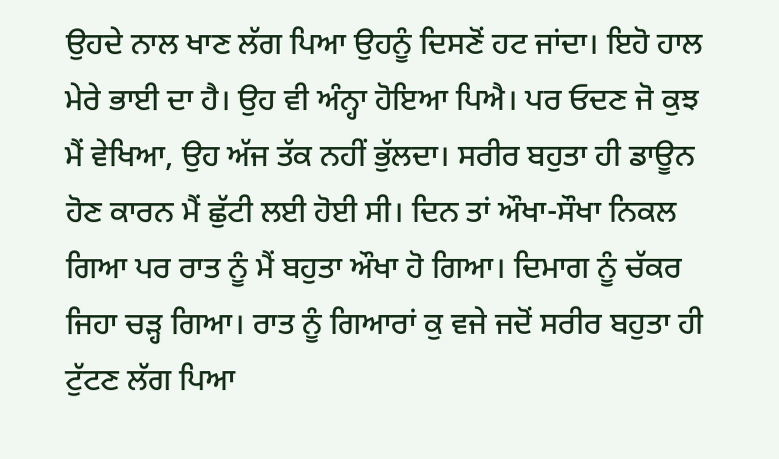ਉਹਦੇ ਨਾਲ ਖਾਣ ਲੱਗ ਪਿਆ ਉਹਨੂੰ ਦਿਸਣੋਂ ਹਟ ਜਾਂਦਾ। ਇਹੋ ਹਾਲ ਮੇਰੇ ਭਾਈ ਦਾ ਹੈ। ਉਹ ਵੀ ਅੰਨ੍ਹਾ ਹੋਇਆ ਪਿਐ। ਪਰ ਓਦਣ ਜੋ ਕੁਝ ਮੈਂ ਵੇਖਿਆ, ਉਹ ਅੱਜ ਤੱਕ ਨਹੀਂ ਭੁੱਲਦਾ। ਸਰੀਰ ਬਹੁਤਾ ਹੀ ਡਾਊਨ ਹੋਣ ਕਾਰਨ ਮੈਂ ਛੁੱਟੀ ਲਈ ਹੋਈ ਸੀ। ਦਿਨ ਤਾਂ ਔਖਾ-ਸੌਖਾ ਨਿਕਲ ਗਿਆ ਪਰ ਰਾਤ ਨੂੰ ਮੈਂ ਬਹੁਤਾ ਔਖਾ ਹੋ ਗਿਆ। ਦਿਮਾਗ ਨੂੰ ਚੱਕਰ ਜਿਹਾ ਚੜ੍ਹ ਗਿਆ। ਰਾਤ ਨੂੰ ਗਿਆਰਾਂ ਕੁ ਵਜੇ ਜਦੋਂ ਸਰੀਰ ਬਹੁਤਾ ਹੀ ਟੁੱਟਣ ਲੱਗ ਪਿਆ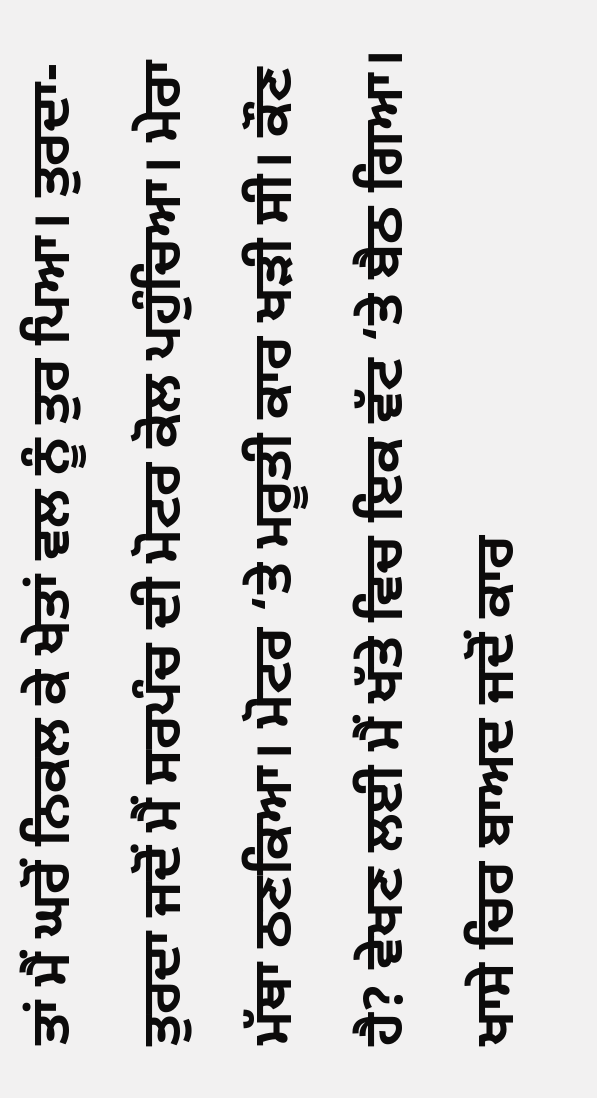ਤਾਂ ਮੈਂ ਘਰੋਂ ਨਿਕਲ ਕੇ ਖੇਤਾਂ ਵਲ ਨੂੰ ਤੁਰ ਪਿਆ। ਤੁਰਦਾ-ਤੁਰਦਾ ਜਦੋਂ ਮੈਂ ਸਰਪੰਚ ਦੀ ਮੋਟਰ ਕੋਲ ਪਹੁੰਚਿਆ। ਮੇਰਾ ਮੱਥਾ ਠਣਕਿਆ। ਮੋਟਰ ‘ਤੇ ਮਰੂਤੀ ਕਾਰ ਖੜੀ ਸੀ। ਕੌਣ ਹੈ? ਵੇਖਣ ਲਈ ਮੈਂ ਖੱਤੇ ਵਿਚ ਇਕ ਵੱਟ ‘ਤੇ ਬੈਠ ਗਿਆ। ਖਾਸੇ ਚਿਰ ਬਾਅਦ ਜਦੋਂ ਕਾਰ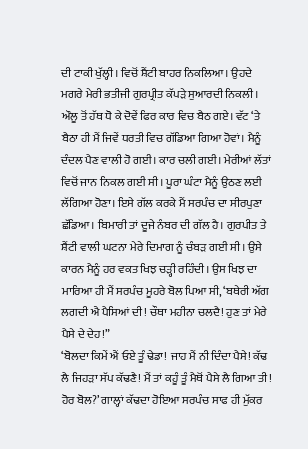ਦੀ ਟਾਕੀ ਖੁੱਲ੍ਹੀ। ਵਿਚੋਂ ਸ਼ੈਂਟੀ ਬਾਹਰ ਨਿਕਲਿਆ। ਉਹਦੇ ਮਗਰੇ ਮੇਰੀ ਭਤੀਜੀ ਗੁਰਪ੍ਰੀਤ ਕੱਪੜੇ ਸੁਆਰਦੀ ਨਿਕਲੀ। ਔਲੂ ਤੋਂ ਹੱਥ ਧੋ ਕੇ ਦੋਵੇਂ ਫਿਰ ਕਾਰ ਵਿਚ ਬੈਠ ਗਏ। ਵੱਟ ‘ਤੇ ਬੈਠਾ ਹੀ ਮੈਂ ਜਿਵੇਂ ਧਰਤੀ ਵਿਚ ਗੱਡਿਆ ਗਿਆ ਹੋਵਾਂ। ਮੈਨੂੰ ਦੰਦਲ ਪੈਣ ਵਾਲੀ ਹੋ ਗਈ। ਕਾਰ ਚਲੀ ਗਈ। ਮੇਰੀਆਂ ਲੱਤਾਂ ਵਿਚੋਂ ਜਾਨ ਨਿਕਲ ਗਈ ਸੀ। ਪੂਰਾ ਘੰਟਾ ਮੈਨੂੰ ਉਠਣ ਲਈ ਲੱਗਿਆ ਹੋਣਾ। ਇਸੇ ਗੱਲ ਕਰਕੇ ਮੈਂ ਸਰਪੰਚ ਦਾ ਸੀਰਪੁਣਾ ਛੱਡਿਆ। ਬਿਮਾਰੀ ਤਾਂ ਦੂਜੇ ਨੰਬਰ ਦੀ ਗੱਲ ਹੈ। ਗੁਰਪੀਤ ਤੇ ਸ਼ੈਂਟੀ ਵਾਲੀ ਘਟਨਾ ਮੇਰੇ ਦਿਮਾਗ ਨੂੰ ਚੰਬੜ ਗਈ ਸੀ। ਉਸੇ ਕਾਰਨ ਮੈਨੂੰ ਹਰ ਵਕਤ ਖਿਝ ਚੜ੍ਹੀ ਰਹਿੰਦੀ। ਉਸ ਖਿਝ ਦਾ ਮਾਰਿਆ ਹੀ ਮੈਂ ਸਰਪੰਚ ਮੂਹਰੇ ਬੋਲ ਪਿਆ ਸੀ, ‘ਬਥੇਰੀ ਅੱਗ ਲਗਦੀ ਐ ਪੈਸਿਆਂ ਦੀ! ਚੌਥਾ ਮਹੀਨਾ ਚਲਦੈ! ਹੁਣ ਤਾਂ ਮੇਰੇ ਪੈਸੇ ਦੇ ਦੇਹ!”
‘ਬੋਲਦਾ ਕਿਮੇਂ ਐਂ ਓਏ ਤੂੰ ਢੇਡਾ! ਜਾਹ ਮੈਂ ਨੀ ਦਿੰਦਾ ਪੈਸੇ! ਕੱਢ ਲੈ ਜਿਹੜਾ ਸੱਪ ਕੱਢਣੈ! ਮੈਂ ਤਾਂ ਕਹੂੰ ਤੂੰ ਮੈਥੋਂ ਪੈਸੇ ਲੈ ਗਿਆ ਤੀ! ਹੋਰ ਬੋਲ?’ ਗਾਲ੍ਹਾਂ ਕੱਢਦਾ ਹੋਇਆ ਸਰਪੰਚ ਸਾਫ ਹੀ ਮੁੱਕਰ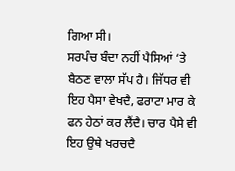ਗਿਆ ਸੀ।
ਸਰਪੰਚ ਬੰਦਾ ਨਹੀਂ ਪੈਸਿਆਂ ‘ਤੇ ਬੈਠਣ ਵਾਲਾ ਸੱਪ ਹੈ। ਜਿੱਧਰ ਵੀ ਇਹ ਪੈਸਾ ਵੇਖਦੈ, ਫਰਾਟਾ ਮਾਰ ਕੇ ਫਨ ਹੇਠਾਂ ਕਰ ਲੈਂਦੈ। ਚਾਰ ਪੈਸੇ ਵੀ ਇਹ ਉਥੇ ਖਰਚਦੈ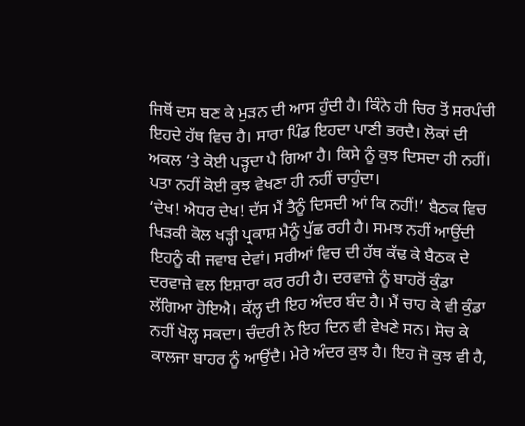ਜਿਥੋਂ ਦਸ ਬਣ ਕੇ ਮੁੜਨ ਦੀ ਆਸ ਹੁੰਦੀ ਹੈ। ਕਿੰਨੇ ਹੀ ਚਿਰ ਤੋਂ ਸਰਪੰਚੀ ਇਹਦੇ ਹੱਥ ਵਿਚ ਹੈ। ਸਾਰਾ ਪਿੰਡ ਇਹਦਾ ਪਾਣੀ ਭਰਦੈ। ਲੋਕਾਂ ਦੀ ਅਕਲ ‘ਤੇ ਕੋਈ ਪੜ੍ਹਦਾ ਪੈ ਗਿਆ ਹੈ। ਕਿਸੇ ਨੂੰ ਕੁਝ ਦਿਸਦਾ ਹੀ ਨਹੀਂ। ਪਤਾ ਨਹੀਂ ਕੋਈ ਕੁਝ ਵੇਖਣਾ ਹੀ ਨਹੀਂ ਚਾਹੁੰਦਾ।
‘ਦੇਖ! ਐਧਰ ਦੇਖ! ਦੱਸ ਮੈਂ ਤੈਨੂੰ ਦਿਸਦੀ ਆਂ ਕਿ ਨਹੀਂ!’ ਬੈਠਕ ਵਿਚ ਖਿੜਕੀ ਕੋਲ ਖੜ੍ਹੀ ਪ੍ਰਕਾਸ਼ ਮੈਨੂੰ ਪੁੱਛ ਰਹੀ ਹੈ। ਸਮਝ ਨਹੀਂ ਆਉਂਦੀ ਇਹਨੂੰ ਕੀ ਜਵਾਬ ਦੇਵਾਂ। ਸਰੀਆਂ ਵਿਚ ਦੀ ਹੱਥ ਕੱਢ ਕੇ ਬੈਠਕ ਦੇ ਦਰਵਾਜ਼ੇ ਵਲ ਇਸ਼ਾਰਾ ਕਰ ਰਹੀ ਹੈ। ਦਰਵਾਜ਼ੇ ਨੂੰ ਬਾਹਰੋਂ ਕੁੰਡਾ ਲੱਗਿਆ ਹੋਇਐ। ਕੱਲ੍ਹ ਦੀ ਇਹ ਅੰਦਰ ਬੰਦ ਹੈ। ਮੈਂ ਚਾਹ ਕੇ ਵੀ ਕੁੰਡਾ ਨਹੀਂ ਖੋਲ੍ਹ ਸਕਦਾ। ਚੰਦਰੀ ਨੇ ਇਹ ਦਿਨ ਵੀ ਵੇਖਣੇ ਸਨ। ਸੋਚ ਕੇ ਕਾਲਜਾ ਬਾਹਰ ਨੂੰ ਆਉਂਦੈ। ਮੇਰੇ ਅੰਦਰ ਕੁਝ ਹੈ। ਇਹ ਜੋ ਕੁਝ ਵੀ ਹੈ,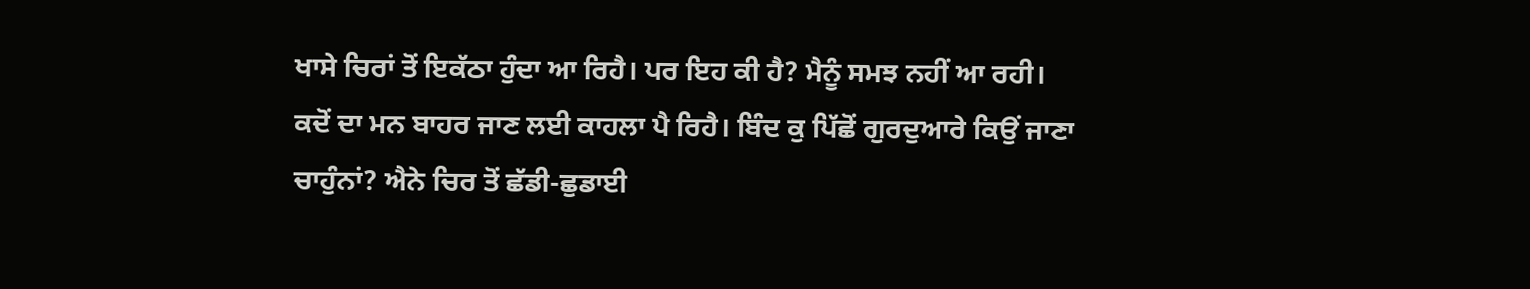ਖਾਸੇ ਚਿਰਾਂ ਤੋਂ ਇਕੱਠਾ ਹੁੰਦਾ ਆ ਰਿਹੈ। ਪਰ ਇਹ ਕੀ ਹੈ? ਮੈਨੂੰ ਸਮਝ ਨਹੀਂ ਆ ਰਹੀ। ਕਦੋਂ ਦਾ ਮਨ ਬਾਹਰ ਜਾਣ ਲਈ ਕਾਹਲਾ ਪੈ ਰਿਹੈ। ਬਿੰਦ ਕੁ ਪਿੱਛੋਂ ਗੁਰਦੁਆਰੇ ਕਿਉਂ ਜਾਣਾ ਚਾਹੁੰਨਾਂ? ਐਨੇ ਚਿਰ ਤੋਂ ਛੱਡੀ-ਛੁਡਾਈ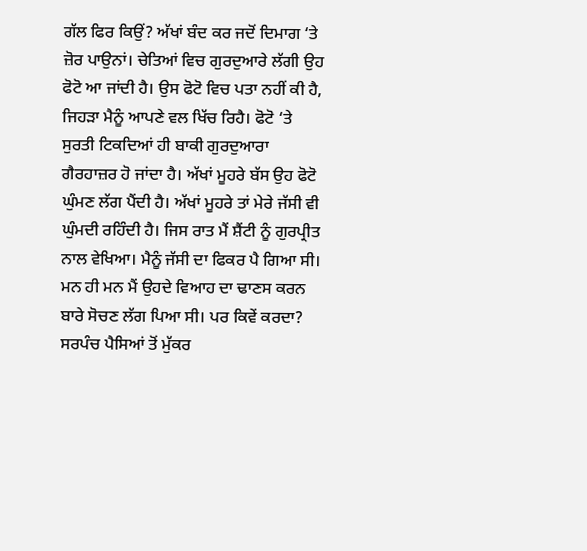ਗੱਲ ਫਿਰ ਕਿਉਂ? ਅੱਖਾਂ ਬੰਦ ਕਰ ਜਦੋਂ ਦਿਮਾਗ ‘ਤੇ ਜ਼ੋਰ ਪਾਉਨਾਂ। ਚੇਤਿਆਂ ਵਿਚ ਗੁਰਦੁਆਰੇ ਲੱਗੀ ਉਹ ਫੋਟੋ ਆ ਜਾਂਦੀ ਹੈ। ਉਸ ਫੋਟੋ ਵਿਚ ਪਤਾ ਨਹੀਂ ਕੀ ਹੈ, ਜਿਹੜਾ ਮੈਨੂੰ ਆਪਣੇ ਵਲ ਖਿੱਚ ਰਿਹੈ। ਫੋਟੋ ‘ਤੇ ਸੁਰਤੀ ਟਿਕਦਿਆਂ ਹੀ ਬਾਕੀ ਗੁਰਦੁਆਰਾ ਗੈਰਹਾਜ਼ਰ ਹੋ ਜਾਂਦਾ ਹੈ। ਅੱਖਾਂ ਮੂਹਰੇ ਬੱਸ ਉਹ ਫੋਟੋ ਘੁੰਮਣ ਲੱਗ ਪੈਂਦੀ ਹੈ। ਅੱਖਾਂ ਮੂਹਰੇ ਤਾਂ ਮੇਰੇ ਜੱਸੀ ਵੀ ਘੁੰਮਦੀ ਰਹਿੰਦੀ ਹੈ। ਜਿਸ ਰਾਤ ਮੈਂ ਸ਼ੈਂਟੀ ਨੂੰ ਗੁਰਪ੍ਰੀਤ ਨਾਲ ਵੇਖਿਆ। ਮੈਨੂੰ ਜੱਸੀ ਦਾ ਫਿਕਰ ਪੈ ਗਿਆ ਸੀ। ਮਨ ਹੀ ਮਨ ਮੈਂ ਉਹਦੇ ਵਿਆਹ ਦਾ ਢਾਣਸ ਕਰਨ ਬਾਰੇ ਸੋਚਣ ਲੱਗ ਪਿਆ ਸੀ। ਪਰ ਕਿਵੇਂ ਕਰਦਾ? ਸਰਪੰਚ ਪੈਸਿਆਂ ਤੋਂ ਮੁੱਕਰ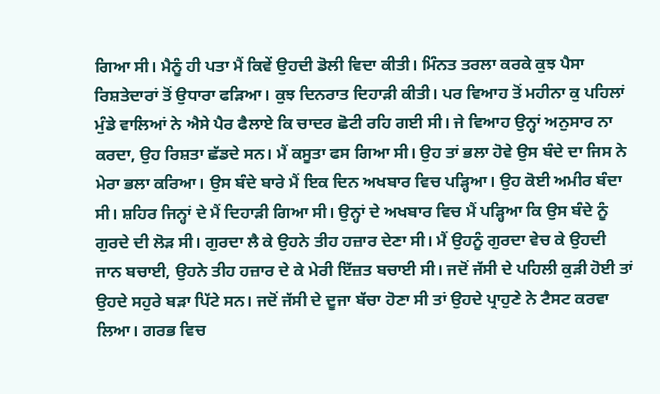ਗਿਆ ਸੀ। ਮੈਨੂੰ ਹੀ ਪਤਾ ਮੈਂ ਕਿਵੇਂ ਉਹਦੀ ਡੋਲੀ ਵਿਦਾ ਕੀਤੀ। ਮਿੰਨਤ ਤਰਲਾ ਕਰਕੇ ਕੁਝ ਪੈਸਾ ਰਿਸ਼ਤੇਦਾਰਾਂ ਤੋਂ ਉਧਾਰਾ ਫੜਿਆ। ਕੁਝ ਦਿਨਰਾਤ ਦਿਹਾੜੀ ਕੀਤੀ। ਪਰ ਵਿਆਹ ਤੋਂ ਮਹੀਨਾ ਕੁ ਪਹਿਲਾਂ ਮੁੰਡੇ ਵਾਲਿਆਂ ਨੇ ਐਸੇ ਪੈਰ ਫੈਲਾਏ ਕਿ ਚਾਦਰ ਛੋਟੀ ਰਹਿ ਗਈ ਸੀ। ਜੇ ਵਿਆਹ ਉਨ੍ਹਾਂ ਅਨੁਸਾਰ ਨਾ ਕਰਦਾ, ਉਹ ਰਿਸ਼ਤਾ ਛੱਡਦੇ ਸਨ। ਮੈਂ ਕਸੂਤਾ ਫਸ ਗਿਆ ਸੀ। ਉਹ ਤਾਂ ਭਲਾ ਹੋਵੇ ਉਸ ਬੰਦੇ ਦਾ ਜਿਸ ਨੇ ਮੇਰਾ ਭਲਾ ਕਰਿਆ। ਉਸ ਬੰਦੇ ਬਾਰੇ ਮੈਂ ਇਕ ਦਿਨ ਅਖਬਾਰ ਵਿਚ ਪੜ੍ਹਿਆ। ਉਹ ਕੋਈ ਅਮੀਰ ਬੰਦਾ ਸੀ। ਸ਼ਹਿਰ ਜਿਨ੍ਹਾਂ ਦੇ ਮੈਂ ਦਿਹਾੜੀ ਗਿਆ ਸੀ। ਉਨ੍ਹਾਂ ਦੇ ਅਖਬਾਰ ਵਿਚ ਮੈਂ ਪੜ੍ਹਿਆ ਕਿ ਉਸ ਬੰਦੇ ਨੂੰ ਗੁਰਦੇ ਦੀ ਲੋੜ ਸੀ। ਗੁਰਦਾ ਲੈ ਕੇ ਉਹਨੇ ਤੀਹ ਹਜ਼ਾਰ ਦੇਣਾ ਸੀ। ਮੈਂ ਉਹਨੂੰ ਗੁਰਦਾ ਵੇਚ ਕੇ ਉਹਦੀ ਜਾਨ ਬਚਾਈ, ਉਹਨੇ ਤੀਹ ਹਜ਼ਾਰ ਦੇ ਕੇ ਮੇਰੀ ਇੱਜ਼ਤ ਬਚਾਈ ਸੀ। ਜਦੋਂ ਜੱਸੀ ਦੇ ਪਹਿਲੀ ਕੁੜੀ ਹੋਈ ਤਾਂ ਉਹਦੇ ਸਹੁਰੇ ਬੜਾ ਪਿੱਟੇ ਸਨ। ਜਦੋਂ ਜੱਸੀ ਦੇ ਦੂਜਾ ਬੱਚਾ ਹੋਣਾ ਸੀ ਤਾਂ ਉਹਦੇ ਪ੍ਰਾਹੁਣੇ ਨੇ ਟੈਸਟ ਕਰਵਾ ਲਿਆ। ਗਰਭ ਵਿਚ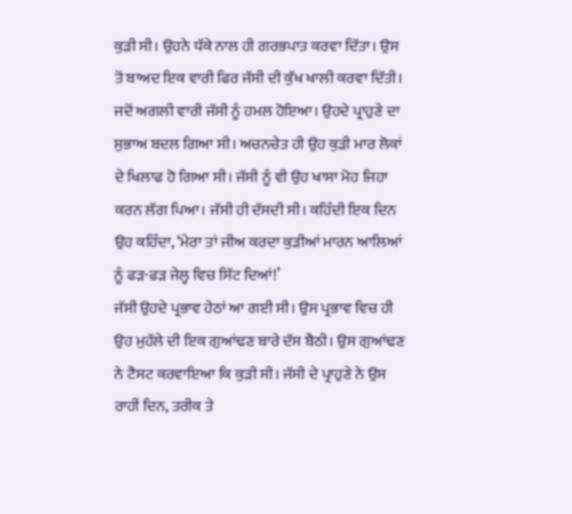ਕੁੜੀ ਸੀ। ਉਹਨੇ ਧੱਕੇ ਨਾਲ ਹੀ ਗਰਭਪਾਤ ਕਰਵਾ ਦਿੱਤਾ। ਉਸ ਤੋਂ ਬਾਅਦ ਇਕ ਵਾਰੀ ਫਿਰ ਜੱਸੀ ਦੀ ਕੁੱਖ ਖਾਲੀ ਕਰਵਾ ਦਿੱਤੀ। ਜਦੋਂ ਅਗਲੀ ਵਾਰੀ ਜੱਸੀ ਨੂੰ ਹਮਲ ਹੋਇਆ। ਉਹਦੇ ਪ੍ਰਾਹੁਣੇ ਦਾ ਸੁਭਾਅ ਬਦਲ ਗਿਆ ਸੀ। ਅਚਨਚੇਤ ਹੀ ਉਹ ਕੁੜੀ ਮਾਰ ਲੋਕਾਂ ਦੇ ਖਿਲਾਫ ਹੋ ਗਿਆ ਸੀ। ਜੱਸੀ ਨੂੰ ਵੀ ਉਹ ਖਾਸਾ ਮੋਹ ਜਿਹਾ ਕਰਨ ਲੱਗ ਪਿਆ। ਜੱਸੀ ਹੀ ਦੱਸਦੀ ਸੀ। ਕਹਿੰਦੀ ਇਕ ਦਿਨ ਉਹ ਕਹਿੰਦਾ, ‘ਮੇਰਾ ਤਾਂ ਜੀਅ ਕਰਦਾ ਕੁੜੀਆਂ ਮਾਰਨ ਆਲਿਆਂ ਨੂੰ ਫੜ-ਫੜ ਜੇਲ੍ਹ ਵਿਚ ਸਿੱਟ ਦਿਆਂ!’
ਜੱਸੀ ਉਹਦੇ ਪ੍ਰਭਾਵ ਹੇਠਾਂ ਆ ਗਈ ਸੀ। ਉਸ ਪ੍ਰਭਾਵ ਵਿਚ ਹੀ ਉਹ ਮੁਹੱਲੇ ਦੀ ਇਕ ਗੁਆਂਢਣ ਬਾਰੇ ਦੱਸ ਬੈਠੀ। ਉਸ ਗੁਆਂਢਣ ਨੇ ਟੈਸਟ ਕਰਵਾਇਆ ਕਿ ਕੁੜੀ ਸੀ। ਜੱਸੀ ਦੇ ਪ੍ਰਾਹੁਣੇ ਨੇ ਉਸ ਰਾਹੀਂ ਦਿਨ, ਤਰੀਕ ਤੇ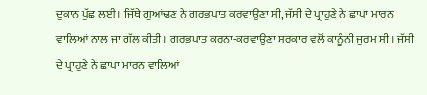ਦੁਕਾਨ ਪੁੱਛ ਲਈ। ਜਿੱਥੇ ਗੁਆਂਢਣ ਨੇ ਗਰਭਪਾਤ ਕਰਵਾਉਣਾ ਸੀ, ਜੱਸੀ ਦੇ ਪ੍ਰਾਹੁਣੇ ਨੇ ਛਾਪਾ ਮਾਰਨ ਵਾਲਿਆਂ ਨਾਲ ਜਾ ਗੱਲ ਕੀਤੀ। ਗਰਭਪਾਤ ਕਰਨਾ-ਕਰਵਾਉਣਾ ਸਰਕਾਰ ਵਲੋਂ ਕਾਨੂੰਨੀ ਜੁਰਮ ਸੀ। ਜੱਸੀ ਦੇ ਪ੍ਰਾਹੁਣੇ ਨੇ ਛਾਪਾ ਮਾਰਨ ਵਾਲਿਆਂ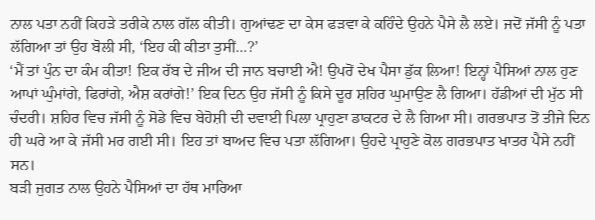ਨਾਲ ਪਤਾ ਨਹੀਂ ਕਿਹੜੇ ਤਰੀਕੇ ਨਾਲ ਗੱਲ ਕੀਤੀ। ਗੁਆਂਢਣ ਦਾ ਕੇਸ ਫੜਵਾ ਕੇ ਕਹਿੰਦੇ ਉਹਨੇ ਪੈਸੇ ਲੈ ਲਏ। ਜਦੋਂ ਜੱਸੀ ਨੂੰ ਪਤਾ ਲੱਗਿਆ ਤਾਂ ਉਹ ਬੋਲੀ ਸੀ, ‘ਇਹ ਕੀ ਕੀਤਾ ਤੁਸੀਂ…?’
‘ਮੈਂ ਤਾਂ ਪੁੰਨ ਦਾ ਕੰਮ ਕੀਤਾ! ਇਕ ਰੱਬ ਦੇ ਜੀਅ ਦੀ ਜਾਨ ਬਚਾਈ ਐ! ਉਪਰੋਂ ਦੇਖ ਪੈਸਾ ਡੁੱਕ ਲਿਆ! ਇਨ੍ਹਾਂ ਪੈਸਿਆਂ ਨਾਲ ਹੁਣ ਆਪਾਂ ਘੁੰਮਾਂਗੇ, ਫਿਰਾਂਗੇ, ਐਸ਼ ਕਰਾਂਗੇ!’ ਇਕ ਦਿਨ ਉਹ ਜੱਸੀ ਨੂੰ ਕਿਸੇ ਦੂਰ ਸ਼ਹਿਰ ਘੁਮਾਉਣ ਲੈ ਗਿਆ। ਹੱਡੀਆਂ ਦੀ ਮੁੱਠ ਸੀ ਚੰਦਰੀ। ਸ਼ਹਿਰ ਵਿਚ ਜੱਸੀ ਨੂੰ ਸੋਡੇ ਵਿਚ ਬੇਹੋਸ਼ੀ ਦੀ ਦਵਾਈ ਪਿਲਾ ਪ੍ਰਾਹੁਣਾ ਡਾਕਟਰ ਦੇ ਲੈ ਗਿਆ ਸੀ। ਗਰਭਪਾਤ ਤੋਂ ਤੀਜੇ ਦਿਨ ਹੀ ਘਰੇ ਆ ਕੇ ਜੱਸੀ ਮਰ ਗਈ ਸੀ। ਇਹ ਤਾਂ ਬਾਅਦ ਵਿਚ ਪਤਾ ਲੱਗਿਆ। ਉਹਦੇ ਪ੍ਰਾਹੁਣੇ ਕੋਲ ਗਰਭਪਾਤ ਖਾਤਰ ਪੈਸੇ ਨਹੀਂ ਸਨ।
ਬੜੀ ਜੁਗਤ ਨਾਲ ਉਹਨੇ ਪੈਸਿਆਂ ਦਾ ਹੱਥ ਮਾਰਿਆ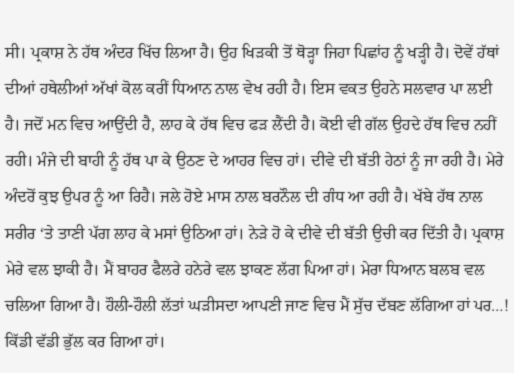ਸੀ। ਪ੍ਰਕਾਸ਼ ਨੇ ਹੱਥ ਅੰਦਰ ਖਿੱਚ ਲਿਆ ਹੈ। ਉਹ ਖਿੜਕੀ ਤੋਂ ਥੋੜ੍ਹਾ ਜਿਹਾ ਪਿਛਾਂਹ ਨੂੰ ਖੜ੍ਹੀ ਹੈ। ਦੋਵੇਂ ਹੱਥਾਂ ਦੀਆਂ ਹਥੇਲੀਆਂ ਅੱਖਾਂ ਕੋਲ ਕਰੀਂ ਧਿਆਨ ਨਾਲ ਵੇਖ ਰਹੀ ਹੈ। ਇਸ ਵਕਤ ਉਹਨੇ ਸਲਵਾਰ ਪਾ ਲਈ ਹੈ। ਜਦੋਂ ਮਨ ਵਿਚ ਆਉਂਦੀ ਹੈ, ਲਾਹ ਕੇ ਹੱਥ ਵਿਚ ਫੜ ਲੈਂਦੀ ਹੈ। ਕੋਈ ਵੀ ਗੱਲ ਉਹਦੇ ਹੱਥ ਵਿਚ ਨਹੀਂ ਰਹੀ। ਮੰਜੇ ਦੀ ਬਾਹੀ ਨੂੰ ਹੱਥ ਪਾ ਕੇ ਉਠਣ ਦੇ ਆਹਰ ਵਿਚ ਹਾਂ। ਦੀਵੇ ਦੀ ਬੱਤੀ ਹੇਠਾਂ ਨੂੰ ਜਾ ਰਹੀ ਹੈ। ਮੇਰੇ ਅੰਦਰੋਂ ਕੁਝ ਉਪਰ ਨੂੰ ਆ ਰਿਹੈ। ਜਲੇ ਹੋਏ ਮਾਸ ਨਾਲ ਬਰਨੌਲ ਦੀ ਗੰਧ ਆ ਰਹੀ ਹੈ। ਖੱਬੇ ਹੱਥ ਨਾਲ ਸਰੀਰ ‘ਤੇ ਤਾਣੀ ਪੱਗ ਲਾਹ ਕੇ ਮਸਾਂ ਉਠਿਆ ਹਾਂ। ਨੇੜੇ ਹੋ ਕੇ ਦੀਵੇ ਦੀ ਬੱਤੀ ਉਚੀ ਕਰ ਦਿੱਤੀ ਹੈ। ਪ੍ਰਕਾਸ਼ ਮੇਰੇ ਵਲ ਝਾਕੀ ਹੈ। ਮੈਂ ਬਾਹਰ ਫੈਲਰੇ ਹਨੇਰੇ ਵਲ ਝਾਕਣ ਲੱਗ ਪਿਆ ਹਾਂ। ਮੇਰਾ ਧਿਆਨ ਬਲਬ ਵਲ ਚਲਿਆ ਗਿਆ ਹੈ। ਹੌਲੀ-ਹੌਲੀ ਲੱਤਾਂ ਘੜੀਸਦਾ ਆਪਣੀ ਜਾਣ ਵਿਚ ਮੈਂ ਸੁੱਚ ਦੱਬਣ ਲੱਗਿਆ ਹਾਂ ਪਰ…! ਕਿੱਡੀ ਵੱਡੀ ਭੁੱਲ ਕਰ ਗਿਆ ਹਾਂ।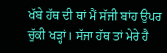ਖੱਬੇ ਹੱਥ ਦੀ ਥਾਂ ਮੈਂ ਸੱਜੀ ਬਾਂਹ ਉਪਰ ਚੁੱਕੀ ਖੜ੍ਹਾਂ। ਸੱਜਾ ਹੱਥ ਤਾਂ ਮੇਰੇ ਹੈ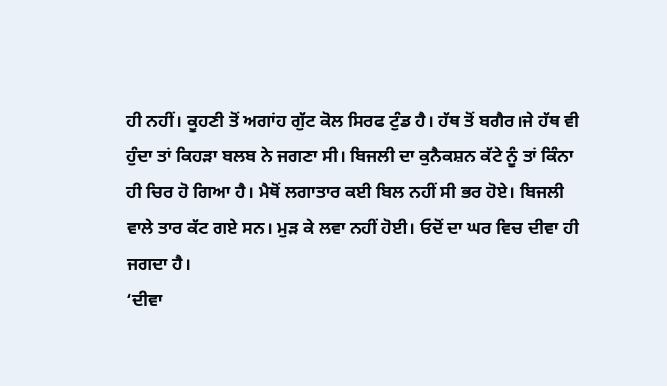ਹੀ ਨਹੀਂ। ਕੂਹਣੀ ਤੋਂ ਅਗਾਂਹ ਗੁੱਟ ਕੋਲ ਸਿਰਫ ਟੁੰਡ ਹੈ। ਹੱਥ ਤੋਂ ਬਗੈਰ।ਜੇ ਹੱਥ ਵੀ ਹੁੰਦਾ ਤਾਂ ਕਿਹੜਾ ਬਲਬ ਨੇ ਜਗਣਾ ਸੀ। ਬਿਜਲੀ ਦਾ ਕੁਨੈਕਸ਼ਨ ਕੱਟੇ ਨੂੰ ਤਾਂ ਕਿੰਨਾ ਹੀ ਚਿਰ ਹੋ ਗਿਆ ਹੈ। ਮੈਥੋਂ ਲਗਾਤਾਰ ਕਈ ਬਿਲ ਨਹੀਂ ਸੀ ਭਰ ਹੋਏ। ਬਿਜਲੀ ਵਾਲੇ ਤਾਰ ਕੱਟ ਗਏ ਸਨ। ਮੁੜ ਕੇ ਲਵਾ ਨਹੀਂ ਹੋਈ। ਓਦੋਂ ਦਾ ਘਰ ਵਿਚ ਦੀਵਾ ਹੀ ਜਗਦਾ ਹੈ।
‘ਦੀਵਾ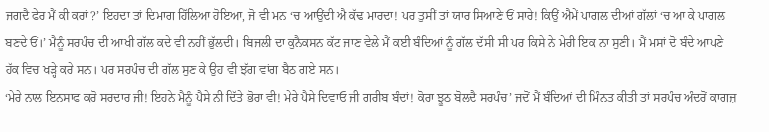ਜਗਦੈ ਫੇਰ ਮੈਂ ਕੀ ਕਰਾਂ?’ ਇਹਦਾ ਤਾਂ ਦਿਮਾਗ ਹਿੱਲਿਆ ਹੋਇਆ, ਜੋ ਵੀ ਮਨ ‘ਚ ਆਉਂਦੀ ਐ ਕੱਢ ਮਾਰਦਾ! ਪਰ ਤੁਸੀਂ ਤਾਂ ਯਾਰ ਸਿਆਣੇ ਓਂ ਸਾਰੇ! ਕਿਉਂ ਐਮੇਂ ਪਾਗਲ ਦੀਆਂ ਗੱਲਾਂ ‘ਚ ਆ ਕੇ ਪਾਗਲ ਬਣਦੇ ਓਂ।’ ਮੈਨੂੰ ਸਰਪੰਚ ਦੀ ਆਖੀ ਗੱਲ ਕਦੇ ਵੀ ਨਹੀਂ ਭੁੱਲਦੀ। ਬਿਜਲੀ ਦਾ ਕੁਨੈਕਸਨ ਕੱਟ ਜਾਣ ਵੇਲੇ ਮੈਂ ਕਈ ਬੰਦਿਆਂ ਨੂੰ ਗੱਲ ਦੱਸੀ ਸੀ ਪਰ ਕਿਸੇ ਨੇ ਮੇਰੀ ਇਕ ਨਾ ਸੁਣੀ। ਮੈਂ ਮਸਾਂ ਦੋ ਬੰਦੇ ਆਪਣੇ ਹੱਕ ਵਿਚ ਖੜ੍ਹੇ ਕਰੇ ਸਨ। ਪਰ ਸਰਪੰਚ ਦੀ ਗੱਲ ਸੁਣ ਕੇ ਉਹ ਵੀ ਝੱਗ ਵਾਂਗ ਬੈਠ ਗਏ ਸਨ।
‘ਮੇਰੇ ਨਾਲ ਇਨਸਾਫ ਕਰੋ ਸਰਦਾਰ ਜੀ! ਇਹਨੇ ਮੈਨੂੰ ਪੈਸੇ ਨੀ ਦਿੱਤੇ ਭੋਰਾ ਵੀ! ਮੇਰੇ ਪੈਸੇ ਦਿਵਾਓ ਜੀ ਗਰੀਬ ਬੰਦਾਂ! ਕੋਰਾ ਝੂਠ ਬੋਲਦੈ ਸਰਪੰਚ’ ਜਦੋਂ ਮੈਂ ਬੰਦਿਆਂ ਦੀ ਮਿੰਨਤ ਕੀਤੀ ਤਾਂ ਸਰਪੰਚ ਅੰਦਰੋਂ ਕਾਗਜ਼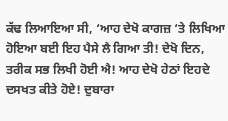ਕੱਢ ਲਿਆਇਆ ਸੀ, ‘ਆਹ ਦੇਖੋ ਕਾਗਜ਼ ‘ਤੇ ਲਿਖਿਆ ਹੋਇਆ ਬਈ ਇਹ ਪੈਸੇ ਲੈ ਗਿਆ ਤੀ! ਦੇਖੋ ਦਿਨ, ਤਰੀਕ ਸਭ ਲਿਖੀ ਹੋਈ ਐ! ਆਹ ਦੇਖੋ ਹੇਠਾਂ ਇਹਦੇ ਦਸਖਤ ਕੀਤੇ ਹੋਏ! ਦੁਬਾਰਾ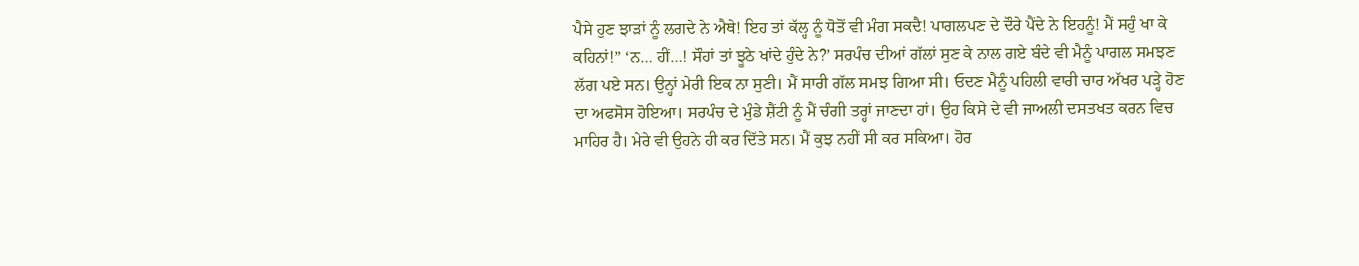ਪੈਸੇ ਹੁਣ ਝਾੜਾਂ ਨੂੰ ਲਗਦੇ ਨੇ ਐਥੇ! ਇਹ ਤਾਂ ਕੱਲ੍ਹ ਨੂੰ ਧੋਤੋਂ ਵੀ ਮੰਗ ਸਕਦੈ! ਪਾਗਲਪਣ ਦੇ ਦੌਰੇ ਪੈਂਦੇ ਨੇ ਇਹਨੂੰ! ਮੈਂ ਸਹੁੰ ਖਾ ਕੇ ਕਹਿਨਾਂ!” ‘ਨ… ਹੀਂ…! ਸੌਹਾਂ ਤਾਂ ਝੂਠੇ ਖਾਂਦੇ ਹੁੰਦੇ ਨੇ?’ ਸਰਪੰਚ ਦੀਆਂ ਗੱਲਾਂ ਸੁਣ ਕੇ ਨਾਲ ਗਏ ਬੰਦੇ ਵੀ ਮੈਨੂੰ ਪਾਗਲ ਸਮਝਣ ਲੱਗ ਪਏ ਸਨ। ਉਨ੍ਹਾਂ ਮੇਰੀ ਇਕ ਨਾ ਸੁਣੀ। ਮੈਂ ਸਾਰੀ ਗੱਲ ਸਮਝ ਗਿਆ ਸੀ। ਓਦਣ ਮੈਨੂੰ ਪਹਿਲੀ ਵਾਰੀ ਚਾਰ ਅੱਖਰ ਪੜ੍ਹੇ ਹੋਣ ਦਾ ਅਫਸੋਸ ਹੋਇਆ। ਸਰਪੰਚ ਦੇ ਮੁੰਡੇ ਸ਼ੈਂਟੀ ਨੂੰ ਮੈਂ ਚੰਗੀ ਤਰ੍ਹਾਂ ਜਾਣਦਾ ਹਾਂ। ਉਹ ਕਿਸੇ ਦੇ ਵੀ ਜਾਅਲੀ ਦਸਤਖਤ ਕਰਨ ਵਿਚ ਮਾਹਿਰ ਹੈ। ਮੇਰੇ ਵੀ ਉਹਨੇ ਹੀ ਕਰ ਦਿੱਤੇ ਸਨ। ਮੈਂ ਕੁਝ ਨਹੀਂ ਸੀ ਕਰ ਸਕਿਆ। ਹੋਰ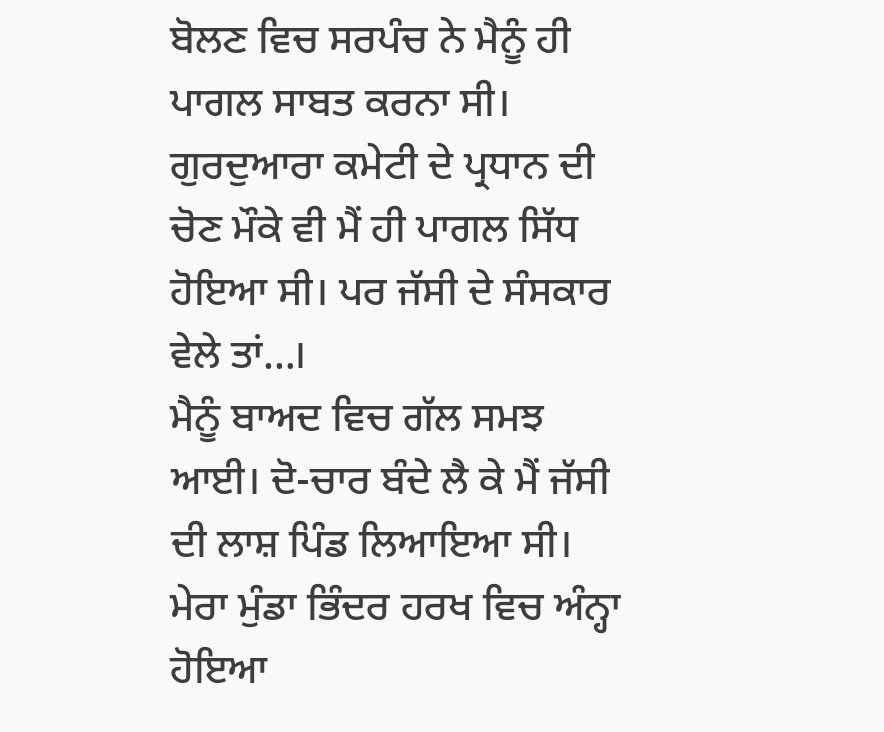ਬੋਲਣ ਵਿਚ ਸਰਪੰਚ ਨੇ ਮੈਨੂੰ ਹੀ ਪਾਗਲ ਸਾਬਤ ਕਰਨਾ ਸੀ। ਗੁਰਦੁਆਰਾ ਕਮੇਟੀ ਦੇ ਪ੍ਰਧਾਨ ਦੀ ਚੋਣ ਮੌਕੇ ਵੀ ਮੈਂ ਹੀ ਪਾਗਲ ਸਿੱਧ ਹੋਇਆ ਸੀ। ਪਰ ਜੱਸੀ ਦੇ ਸੰਸਕਾਰ ਵੇਲੇ ਤਾਂ…।
ਮੈਨੂੰ ਬਾਅਦ ਵਿਚ ਗੱਲ ਸਮਝ ਆਈ। ਦੋ-ਚਾਰ ਬੰਦੇ ਲੈ ਕੇ ਮੈਂ ਜੱਸੀ ਦੀ ਲਾਸ਼ ਪਿੰਡ ਲਿਆਇਆ ਸੀ। ਮੇਰਾ ਮੁੰਡਾ ਭਿੰਦਰ ਹਰਖ ਵਿਚ ਅੰਨ੍ਹਾ ਹੋਇਆ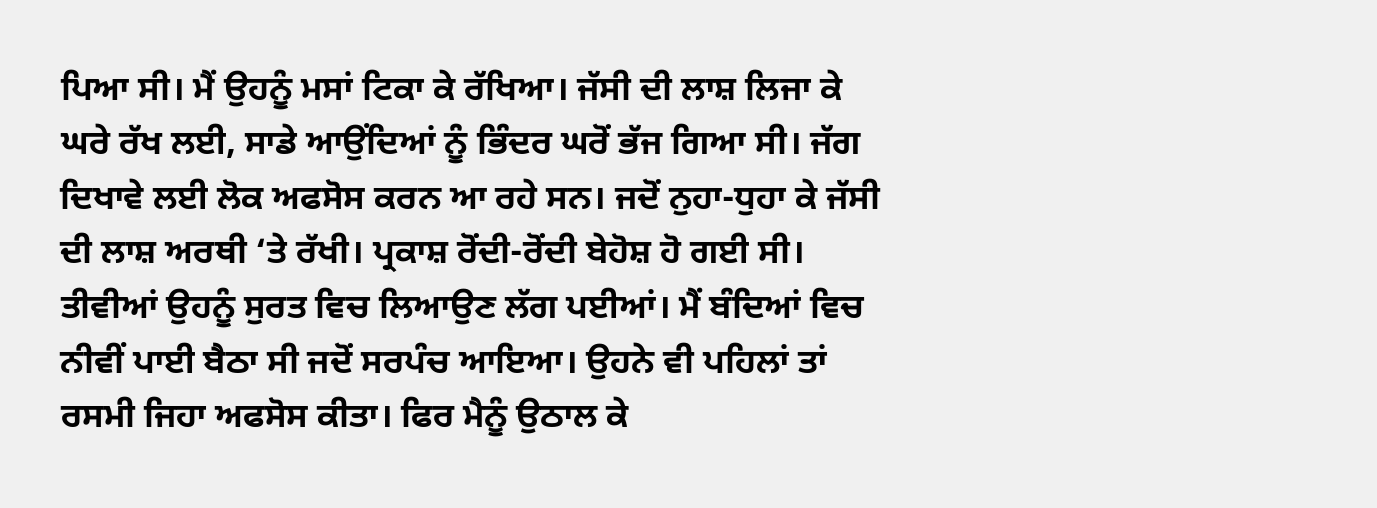ਪਿਆ ਸੀ। ਮੈਂ ਉਹਨੂੰ ਮਸਾਂ ਟਿਕਾ ਕੇ ਰੱਖਿਆ। ਜੱਸੀ ਦੀ ਲਾਸ਼ ਲਿਜਾ ਕੇ ਘਰੇ ਰੱਖ ਲਈ, ਸਾਡੇ ਆਉਂਦਿਆਂ ਨੂੰ ਭਿੰਦਰ ਘਰੋਂ ਭੱਜ ਗਿਆ ਸੀ। ਜੱਗ ਦਿਖਾਵੇ ਲਈ ਲੋਕ ਅਫਸੋਸ ਕਰਨ ਆ ਰਹੇ ਸਨ। ਜਦੋਂ ਨੁਹਾ-ਧੁਹਾ ਕੇ ਜੱਸੀ ਦੀ ਲਾਸ਼ ਅਰਥੀ ‘ਤੇ ਰੱਖੀ। ਪ੍ਰਕਾਸ਼ ਰੋਂਦੀ-ਰੋਂਦੀ ਬੇਹੋਸ਼ ਹੋ ਗਈ ਸੀ। ਤੀਵੀਆਂ ਉਹਨੂੰ ਸੁਰਤ ਵਿਚ ਲਿਆਉਣ ਲੱਗ ਪਈਆਂ। ਮੈਂ ਬੰਦਿਆਂ ਵਿਚ ਨੀਵੀਂ ਪਾਈ ਬੈਠਾ ਸੀ ਜਦੋਂ ਸਰਪੰਚ ਆਇਆ। ਉਹਨੇ ਵੀ ਪਹਿਲਾਂ ਤਾਂ ਰਸਮੀ ਜਿਹਾ ਅਫਸੋਸ ਕੀਤਾ। ਫਿਰ ਮੈਨੂੰ ਉਠਾਲ ਕੇ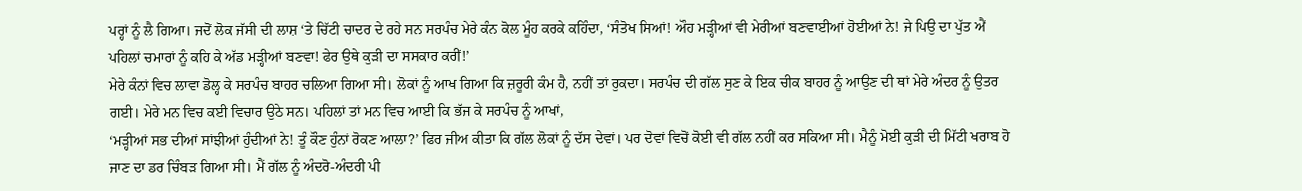ਪਰ੍ਹਾਂ ਨੂੰ ਲੈ ਗਿਆ। ਜਦੋਂ ਲੋਕ ਜੱਸੀ ਦੀ ਲਾਸ਼ ‘ਤੇ ਚਿੱਟੀ ਚਾਦਰ ਦੇ ਰਹੇ ਸਨ ਸਰਪੰਚ ਮੇਰੇ ਕੰਨ ਕੋਲ ਮੂੰਹ ਕਰਕੇ ਕਹਿੰਦਾ, ‘ਸੰਤੋਖ ਸਿਆਂ! ਔਹ ਮੜ੍ਹੀਆਂ ਵੀ ਮੇਰੀਆਂ ਬਣਵਾਈਆਂ ਹੋਈਆਂ ਨੇ! ਜੇ ਪਿਉ ਦਾ ਪੁੱਤ ਐਂ ਪਹਿਲਾਂ ਚਮਾਰਾਂ ਨੂੰ ਕਹਿ ਕੇ ਅੱਡ ਮੜ੍ਹੀਆਂ ਬਣਵਾ! ਫੇਰ ਉਥੇ ਕੁੜੀ ਦਾ ਸਸਕਾਰ ਕਰੀਂ!’
ਮੇਰੇ ਕੰਨਾਂ ਵਿਚ ਲਾਵਾ ਡੋਲ੍ਹ ਕੇ ਸਰਪੰਚ ਬਾਹਰ ਚਲਿਆ ਗਿਆ ਸੀ। ਲੋਕਾਂ ਨੂੰ ਆਖ ਗਿਆ ਕਿ ਜ਼ਰੂਰੀ ਕੰਮ ਹੈ, ਨਹੀਂ ਤਾਂ ਰੁਕਦਾ। ਸਰਪੰਚ ਦੀ ਗੱਲ ਸੁਣ ਕੇ ਇਕ ਚੀਕ ਬਾਹਰ ਨੂੰ ਆਉਣ ਦੀ ਥਾਂ ਮੇਰੇ ਅੰਦਰ ਨੂੰ ਉਤਰ ਗਈ। ਮੇਰੇ ਮਨ ਵਿਚ ਕਈ ਵਿਚਾਰ ਉਠੇ ਸਨ। ਪਹਿਲਾਂ ਤਾਂ ਮਨ ਵਿਚ ਆਈ ਕਿ ਭੱਜ ਕੇ ਸਰਪੰਚ ਨੂੰ ਆਖਾਂ,
‘ਮੜ੍ਹੀਆਂ ਸਭ ਦੀਆਂ ਸਾਂਝੀਆਂ ਹੁੰਦੀਆਂ ਨੇ! ਤੂੰ ਕੌਣ ਹੁੰਨਾਂ ਰੋਕਣ ਆਲਾ?’ ਫਿਰ ਜੀਅ ਕੀਤਾ ਕਿ ਗੱਲ ਲੋਕਾਂ ਨੂੰ ਦੱਸ ਦੇਵਾਂ। ਪਰ ਦੋਵਾਂ ਵਿਚੋਂ ਕੋਈ ਵੀ ਗੱਲ ਨਹੀਂ ਕਰ ਸਕਿਆ ਸੀ। ਮੈਨੂੰ ਮੋਈ ਕੁੜੀ ਦੀ ਮਿੱਟੀ ਖਰਾਬ ਹੋ ਜਾਣ ਦਾ ਡਰ ਚਿੰਬੜ ਗਿਆ ਸੀ। ਮੈਂ ਗੱਲ ਨੂੰ ਅੰਦਰੋ-ਅੰਦਰੀ ਪੀ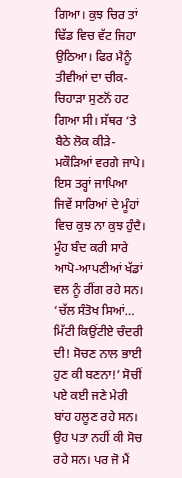ਗਿਆ। ਕੁਝ ਚਿਰ ਤਾਂ ਢਿੱਡ ਵਿਚ ਵੱਟ ਜਿਹਾ ਉਠਿਆ। ਫਿਰ ਮੈਨੂੰ ਤੀਵੀਆਂ ਦਾ ਚੀਕ-ਚਿਹਾੜਾ ਸੁਣਨੋਂ ਹਟ ਗਿਆ ਸੀ। ਸੱਥਰ ‘ਤੇ ਬੈਠੇ ਲੋਕ ਕੀੜੇ-ਮਕੌੜਿਆਂ ਵਰਗੇ ਜਾਪੇ। ਇਸ ਤਰ੍ਹਾਂ ਜਾਪਿਆ ਜਿਵੇਂ ਸਾਰਿਆਂ ਦੇ ਮੂੰਹਾਂ ਵਿਚ ਕੁਝ ਨਾ ਕੁਝ ਹੁੰਦੈ। ਮੂੰਹ ਬੰਦ ਕਰੀ ਸਾਰੇ ਆਪੋ-ਆਪਣੀਆਂ ਖੱਡਾਂ ਵਲ ਨੂੰ ਰੀਂਗ ਰਹੇ ਸਨ। ‘ਚੱਲ ਸੰਤੋਖ ਸਿਆਂ… ਮਿੱਟੀ ਕਿਉਂਟੀਏ ਚੰਦਰੀ ਦੀ! ਸੋਚਣ ਨਾਲ ਭਾਈ ਹੁਣ ਕੀ ਬਣਨਾ!’ ਸੋਚੀਂ ਪਏ ਕਈ ਜਣੇ ਮੇਰੀ ਬਾਂਹ ਹਲੂਣ ਰਹੇ ਸਨ। ਉਹ ਪਤਾ ਨਹੀਂ ਕੀ ਸੋਚ ਰਹੇ ਸਨ। ਪਰ ਜੋ ਮੈਂ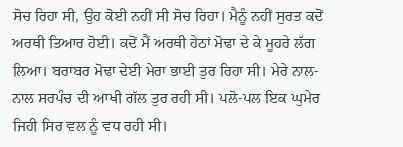ਸੋਚ ਰਿਹਾ ਸੀ, ਉਹ ਕੋਈ ਨਹੀਂ ਸੀ ਸੋਚ ਰਿਹਾ। ਮੈਨੂੰ ਨਹੀਂ ਸੁਰਤ ਕਦੋਂ ਅਰਥੀ ਤਿਆਰ ਹੋਈ। ਕਦੋਂ ਮੈਂ ਅਰਥੀ ਹੇਠਾਂ ਮੋਢਾ ਦੇ ਕੇ ਮੂਹਰੇ ਲੱਗ ਲਿਆ। ਬਰਾਬਰ ਮੋਢਾ ਦੇਈ ਮੇਰਾ ਭਾਈ ਤੁਰ ਰਿਹਾ ਸੀ। ਮੇਰੇ ਨਾਲ-ਨਾਲ ਸਰਪੰਚ ਦੀ ਆਖੀ ਗੱਲ ਤੁਰ ਰਹੀ ਸੀ। ਪਲੋ-ਪਲ ਇਕ ਘੁਮੇਰ ਜਿਹੀ ਸਿਰ ਵਲ ਨੂੰ ਵਧ ਰਹੀ ਸੀ।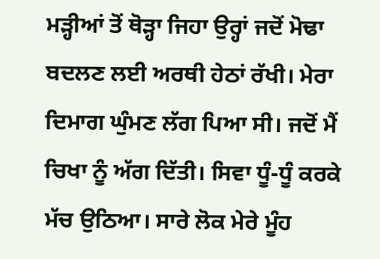ਮੜ੍ਹੀਆਂ ਤੋਂ ਥੋੜ੍ਹਾ ਜਿਹਾ ਉਰ੍ਹਾਂ ਜਦੋਂ ਮੋਢਾ ਬਦਲਣ ਲਈ ਅਰਥੀ ਹੇਠਾਂ ਰੱਖੀ। ਮੇਰਾ ਦਿਮਾਗ ਘੁੰਮਣ ਲੱਗ ਪਿਆ ਸੀ। ਜਦੋਂ ਮੈਂ ਚਿਖਾ ਨੂੰ ਅੱਗ ਦਿੱਤੀ। ਸਿਵਾ ਧੂੰ-ਧੂੰ ਕਰਕੇ ਮੱਚ ਉਠਿਆ। ਸਾਰੇ ਲੋਕ ਮੇਰੇ ਮੂੰਹ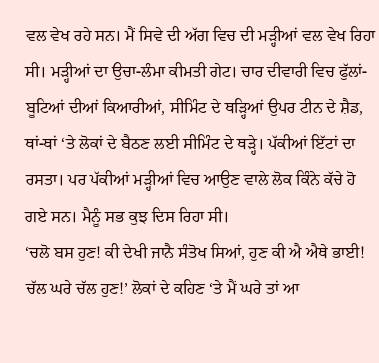ਵਲ ਵੇਖ ਰਹੇ ਸਨ। ਮੈਂ ਸਿਵੇ ਦੀ ਅੱਗ ਵਿਚ ਦੀ ਮੜ੍ਹੀਆਂ ਵਲ ਵੇਖ ਰਿਹਾ ਸੀ। ਮੜ੍ਹੀਆਂ ਦਾ ਉਚਾ-ਲੰਮਾ ਕੀਮਤੀ ਗੇਟ। ਚਾਰ ਦੀਵਾਰੀ ਵਿਚ ਫੁੱਲਾਂ-ਬੂਟਿਆਂ ਦੀਆਂ ਕਿਆਰੀਆਂ, ਸੀਮਿੰਟ ਦੇ ਥੜ੍ਹਿਆਂ ਉਪਰ ਟੀਨ ਦੇ ਸ਼ੈਡ, ਥਾਂ-ਥਾਂ ‘ਤੇ ਲੋਕਾਂ ਦੇ ਬੈਠਣ ਲਈ ਸੀਮਿੰਟ ਦੇ ਥੜ੍ਹੇ। ਪੱਕੀਆਂ ਇੱਟਾਂ ਦਾ ਰਸਤਾ। ਪਰ ਪੱਕੀਆਂ ਮੜ੍ਹੀਆਂ ਵਿਚ ਆਉਣ ਵਾਲੇ ਲੋਕ ਕਿੰਨੇ ਕੱਚੇ ਹੋ ਗਏ ਸਨ। ਮੈਨੂੰ ਸਭ ਕੁਝ ਦਿਸ ਰਿਹਾ ਸੀ।
‘ਚਲੋ ਬਸ ਹੁਣ! ਕੀ ਦੇਖੀ ਜਾਨੈ ਸੰਤੋਖ ਸਿਆਂ, ਹੁਣ ਕੀ ਐ ਐਥੇ ਭਾਈ! ਚੱਲ ਘਰੇ ਚੱਲ ਹੁਣ!’ ਲੋਕਾਂ ਦੇ ਕਹਿਣ ‘ਤੇ ਮੈਂ ਘਰੇ ਤਾਂ ਆ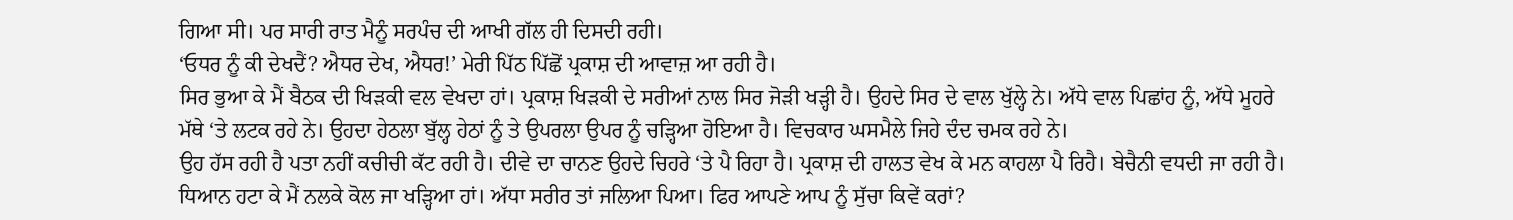ਗਿਆ ਸੀ। ਪਰ ਸਾਰੀ ਰਾਤ ਮੈਨੂੰ ਸਰਪੰਚ ਦੀ ਆਖੀ ਗੱਲ ਹੀ ਦਿਸਦੀ ਰਹੀ।
‘ਓਧਰ ਨੂੰ ਕੀ ਦੇਖਦੈਂ? ਐਧਰ ਦੇਖ, ਐਧਰ!’ ਮੇਰੀ ਪਿੱਠ ਪਿੱਛੋਂ ਪ੍ਰਕਾਸ਼ ਦੀ ਆਵਾਜ਼ ਆ ਰਹੀ ਹੈ।
ਸਿਰ ਭੁਆ ਕੇ ਮੈਂ ਬੈਠਕ ਦੀ ਖਿੜਕੀ ਵਲ ਵੇਖਦਾ ਹਾਂ। ਪ੍ਰਕਾਸ਼ ਖਿੜਕੀ ਦੇ ਸਰੀਆਂ ਨਾਲ ਸਿਰ ਜੋੜੀ ਖੜ੍ਹੀ ਹੈ। ਉਹਦੇ ਸਿਰ ਦੇ ਵਾਲ ਖੁੱਲ੍ਹੇ ਨੇ। ਅੱਧੇ ਵਾਲ ਪਿਛਾਂਹ ਨੂੰ, ਅੱਧੇ ਮੂਹਰੇ ਮੱਥੇ ‘ਤੇ ਲਟਕ ਰਹੇ ਨੇ। ਉਹਦਾ ਹੇਠਲਾ ਬੁੱਲ੍ਹ ਹੇਠਾਂ ਨੂੰ ਤੇ ਉਪਰਲਾ ਉਪਰ ਨੂੰ ਚੜ੍ਹਿਆ ਹੋਇਆ ਹੈ। ਵਿਚਕਾਰ ਘਸਮੈਲੇ ਜਿਹੇ ਦੰਦ ਚਮਕ ਰਹੇ ਨੇ।
ਉਹ ਹੱਸ ਰਹੀ ਹੈ ਪਤਾ ਨਹੀਂ ਕਚੀਚੀ ਕੱਟ ਰਹੀ ਹੈ। ਦੀਵੇ ਦਾ ਚਾਨਣ ਉਹਦੇ ਚਿਹਰੇ ‘ਤੇ ਪੈ ਰਿਹਾ ਹੈ। ਪ੍ਰਕਾਸ਼ ਦੀ ਹਾਲਤ ਵੇਖ ਕੇ ਮਨ ਕਾਹਲਾ ਪੈ ਰਿਹੈ। ਬੇਚੈਨੀ ਵਧਦੀ ਜਾ ਰਹੀ ਹੈ। ਧਿਆਨ ਹਟਾ ਕੇ ਮੈਂ ਨਲਕੇ ਕੋਲ ਜਾ ਖੜ੍ਹਿਆ ਹਾਂ। ਅੱਧਾ ਸਰੀਰ ਤਾਂ ਜਲਿਆ ਪਿਆ। ਫਿਰ ਆਪਣੇ ਆਪ ਨੂੰ ਸੁੱਚਾ ਕਿਵੇਂ ਕਰਾਂ?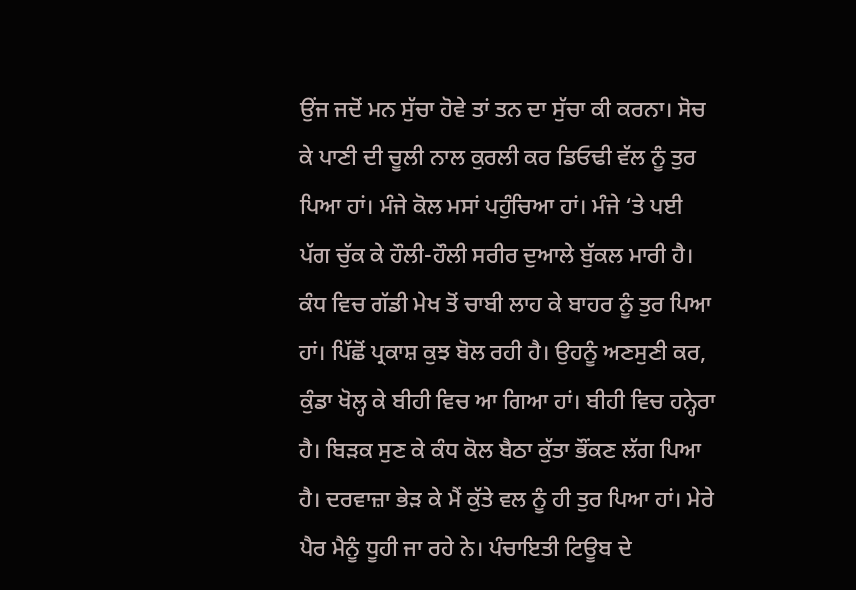ਉਂਜ ਜਦੋਂ ਮਨ ਸੁੱਚਾ ਹੋਵੇ ਤਾਂ ਤਨ ਦਾ ਸੁੱਚਾ ਕੀ ਕਰਨਾ। ਸੋਚ ਕੇ ਪਾਣੀ ਦੀ ਚੂਲੀ ਨਾਲ ਕੁਰਲੀ ਕਰ ਡਿਓਢੀ ਵੱਲ ਨੂੰ ਤੁਰ ਪਿਆ ਹਾਂ। ਮੰਜੇ ਕੋਲ ਮਸਾਂ ਪਹੁੰਚਿਆ ਹਾਂ। ਮੰਜੇ ‘ਤੇ ਪਈ ਪੱਗ ਚੁੱਕ ਕੇ ਹੌਲੀ-ਹੌਲੀ ਸਰੀਰ ਦੁਆਲੇ ਬੁੱਕਲ ਮਾਰੀ ਹੈ। ਕੰਧ ਵਿਚ ਗੱਡੀ ਮੇਖ ਤੋਂ ਚਾਬੀ ਲਾਹ ਕੇ ਬਾਹਰ ਨੂੰ ਤੁਰ ਪਿਆ ਹਾਂ। ਪਿੱਛੋਂ ਪ੍ਰਕਾਸ਼ ਕੁਝ ਬੋਲ ਰਹੀ ਹੈ। ਉਹਨੂੰ ਅਣਸੁਣੀ ਕਰ, ਕੁੰਡਾ ਖੋਲ੍ਹ ਕੇ ਬੀਹੀ ਵਿਚ ਆ ਗਿਆ ਹਾਂ। ਬੀਹੀ ਵਿਚ ਹਨ੍ਹੇਰਾ ਹੈ। ਬਿੜਕ ਸੁਣ ਕੇ ਕੰਧ ਕੋਲ ਬੈਠਾ ਕੁੱਤਾ ਭੌਂਕਣ ਲੱਗ ਪਿਆ ਹੈ। ਦਰਵਾਜ਼ਾ ਭੇੜ ਕੇ ਮੈਂ ਕੁੱਤੇ ਵਲ ਨੂੰ ਹੀ ਤੁਰ ਪਿਆ ਹਾਂ। ਮੇਰੇ ਪੈਰ ਮੈਨੂੰ ਧੂਹੀ ਜਾ ਰਹੇ ਨੇ। ਪੰਚਾਇਤੀ ਟਿਊਬ ਦੇ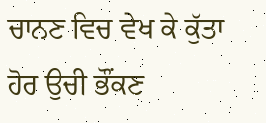ਚਾਨਣ ਵਿਚ ਵੇਖ ਕੇ ਕੁੱਤਾ ਹੋਰ ਉਚੀ ਭੌਂਕਣ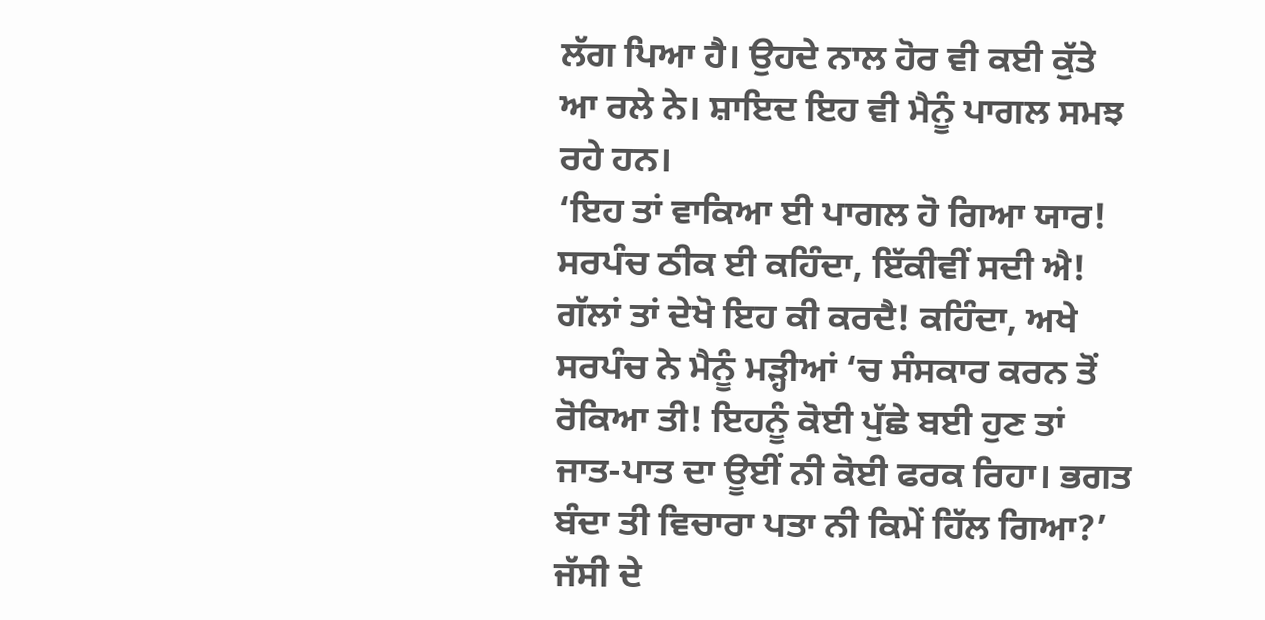ਲੱਗ ਪਿਆ ਹੈ। ਉਹਦੇ ਨਾਲ ਹੋਰ ਵੀ ਕਈ ਕੁੱਤੇ ਆ ਰਲੇ ਨੇ। ਸ਼ਾਇਦ ਇਹ ਵੀ ਮੈਨੂੰ ਪਾਗਲ ਸਮਝ ਰਹੇ ਹਨ।
‘ਇਹ ਤਾਂ ਵਾਕਿਆ ਈ ਪਾਗਲ ਹੋ ਗਿਆ ਯਾਰ! ਸਰਪੰਚ ਠੀਕ ਈ ਕਹਿੰਦਾ, ਇੱਕੀਵੀਂ ਸਦੀ ਐ! ਗੱਲਾਂ ਤਾਂ ਦੇਖੋ ਇਹ ਕੀ ਕਰਦੈ! ਕਹਿੰਦਾ, ਅਖੇ ਸਰਪੰਚ ਨੇ ਮੈਨੂੰ ਮੜ੍ਹੀਆਂ ‘ਚ ਸੰਸਕਾਰ ਕਰਨ ਤੋਂ ਰੋਕਿਆ ਤੀ! ਇਹਨੂੰ ਕੋਈ ਪੁੱਛੇ ਬਈ ਹੁਣ ਤਾਂ ਜਾਤ-ਪਾਤ ਦਾ ਊਈਂ ਨੀ ਕੋਈ ਫਰਕ ਰਿਹਾ। ਭਗਤ ਬੰਦਾ ਤੀ ਵਿਚਾਰਾ ਪਤਾ ਨੀ ਕਿਮੇਂ ਹਿੱਲ ਗਿਆ?’ ਜੱਸੀ ਦੇ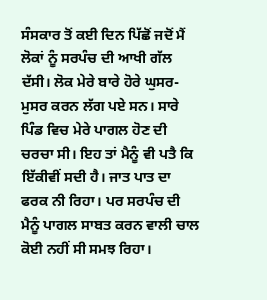ਸੰਸਕਾਰ ਤੋਂ ਕਈ ਦਿਨ ਪਿੱਛੋਂ ਜਦੋਂ ਮੈਂ ਲੋਕਾਂ ਨੂੰ ਸਰਪੰਚ ਦੀ ਆਖੀ ਗੱਲ ਦੱਸੀ। ਲੋਕ ਮੇਰੇ ਬਾਰੇ ਹੋਰੇ ਘੁਸਰ-ਮੁਸਰ ਕਰਨ ਲੱਗ ਪਏ ਸਨ। ਸਾਰੇ ਪਿੰਡ ਵਿਚ ਮੇਰੇ ਪਾਗਲ ਹੋਣ ਦੀ ਚਰਚਾ ਸੀ। ਇਹ ਤਾਂ ਮੈਨੂੰ ਵੀ ਪਤੈ ਕਿ ਇੱਕੀਵੀਂ ਸਦੀ ਹੈ। ਜਾਤ ਪਾਤ ਦਾ ਫਰਕ ਨੀ ਰਿਹਾ। ਪਰ ਸਰਪੰਚ ਦੀ ਮੈਨੂੰ ਪਾਗਲ ਸਾਬਤ ਕਰਨ ਵਾਲੀ ਚਾਲ ਕੋਈ ਨਹੀਂ ਸੀ ਸਮਝ ਰਿਹਾ।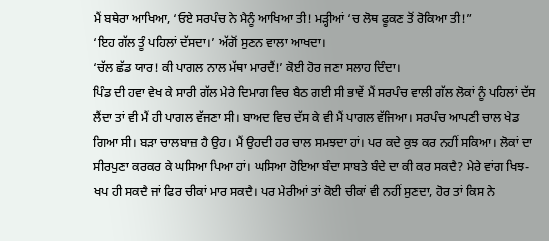ਮੈਂ ਬਥੇਰਾ ਆਖਿਆ, ‘ਓਏ ਸਰਪੰਚ ਨੇ ਮੈਨੂੰ ਆਖਿਆ ਤੀ! ਮੜ੍ਹੀਆਂ ‘ਚ ਲੋਥ ਫੂਕਣ ਤੋਂ ਰੋਕਿਆ ਤੀ!”
‘ਇਹ ਗੱਲ ਤੂੰ ਪਹਿਲਾਂ ਦੱਸਦਾ।’ ਅੱਗੋਂ ਸੁਣਨ ਵਾਲਾ ਆਖਦਾ।
‘ਚੱਲ ਛੱਡ ਯਾਰ! ਕੀ ਪਾਗਲ ਨਾਲ ਮੱਥਾ ਮਾਰਦੈਂ!’ ਕੋਈ ਹੋਰ ਜਣਾ ਸਲਾਹ ਦਿੰਦਾ।
ਪਿੰਡ ਦੀ ਹਵਾ ਵੇਖ ਕੇ ਸਾਰੀ ਗੱਲ ਮੇਰੇ ਦਿਮਾਗ ਵਿਚ ਬੈਠ ਗਈ ਸੀ ਭਾਵੇਂ ਮੈਂ ਸਰਪੰਚ ਵਾਲੀ ਗੱਲ ਲੋਕਾਂ ਨੂੰ ਪਹਿਲਾਂ ਦੱਸ ਲੈਂਦਾ ਤਾਂ ਵੀ ਮੈਂ ਹੀ ਪਾਗਲ ਵੱਜਣਾ ਸੀ। ਬਾਅਦ ਵਿਚ ਦੱਸ ਕੇ ਵੀ ਮੈਂ ਪਾਗਲ ਵੱਜਿਆ। ਸਰਪੰਚ ਆਪਣੀ ਚਾਲ ਖੇਡ ਗਿਆ ਸੀ। ਬੜਾ ਚਾਲਬਾਜ਼ ਹੈ ਉਹ। ਮੈਂ ਉਹਦੀ ਹਰ ਚਾਲ ਸਮਝਦਾ ਹਾਂ। ਪਰ ਕਦੇ ਕੁਝ ਕਰ ਨਹੀਂ ਸਕਿਆ। ਲੋਕਾਂ ਦਾ ਸੀਰਪੁਣਾ ਕਰਕਰ ਕੇ ਘਸਿਆ ਪਿਆ ਹਾਂ। ਘਸਿਆ ਹੋਇਆ ਬੰਦਾ ਸਾਬਤੇ ਬੰਦੇ ਦਾ ਕੀ ਕਰ ਸਕਦੈ? ਮੇਰੇ ਵਾਂਗ ਖਿਝ-ਖਪ ਹੀ ਸਕਦੈ ਜਾਂ ਫਿਰ ਚੀਕਾਂ ਮਾਰ ਸਕਦੈ। ਪਰ ਮੇਰੀਆਂ ਤਾਂ ਕੋਈ ਚੀਕਾਂ ਵੀ ਨਹੀਂ ਸੁਣਦਾ, ਹੋਰ ਤਾਂ ਕਿਸ ਨੇ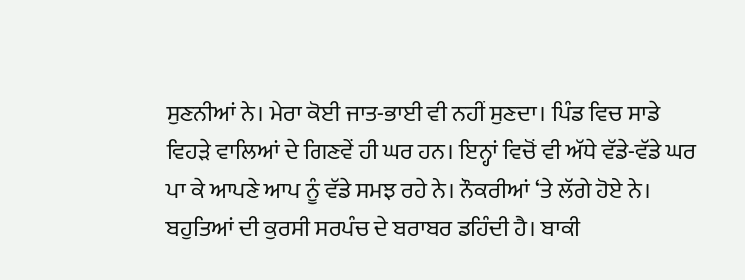ਸੁਣਨੀਆਂ ਨੇ। ਮੇਰਾ ਕੋਈ ਜਾਤ-ਭਾਈ ਵੀ ਨਹੀਂ ਸੁਣਦਾ। ਪਿੰਡ ਵਿਚ ਸਾਡੇ ਵਿਹੜੇ ਵਾਲਿਆਂ ਦੇ ਗਿਣਵੇਂ ਹੀ ਘਰ ਹਨ। ਇਨ੍ਹਾਂ ਵਿਚੋਂ ਵੀ ਅੱਧੇ ਵੱਡੇ-ਵੱਡੇ ਘਰ ਪਾ ਕੇ ਆਪਣੇ ਆਪ ਨੂੰ ਵੱਡੇ ਸਮਝ ਰਹੇ ਨੇ। ਨੌਕਰੀਆਂ ‘ਤੇ ਲੱਗੇ ਹੋਏ ਨੇ। ਬਹੁਤਿਆਂ ਦੀ ਕੁਰਸੀ ਸਰਪੰਚ ਦੇ ਬਰਾਬਰ ਡਹਿੰਦੀ ਹੈ। ਬਾਕੀ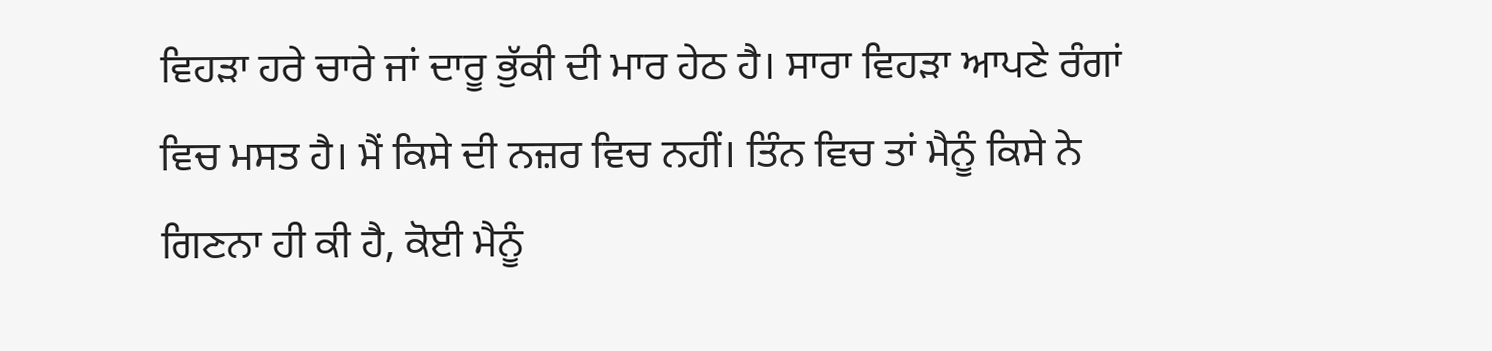ਵਿਹੜਾ ਹਰੇ ਚਾਰੇ ਜਾਂ ਦਾਰੂ ਭੁੱਕੀ ਦੀ ਮਾਰ ਹੇਠ ਹੈ। ਸਾਰਾ ਵਿਹੜਾ ਆਪਣੇ ਰੰਗਾਂ ਵਿਚ ਮਸਤ ਹੈ। ਮੈਂ ਕਿਸੇ ਦੀ ਨਜ਼ਰ ਵਿਚ ਨਹੀਂ। ਤਿੰਨ ਵਿਚ ਤਾਂ ਮੈਨੂੰ ਕਿਸੇ ਨੇ ਗਿਣਨਾ ਹੀ ਕੀ ਹੈ, ਕੋਈ ਮੈਨੂੰ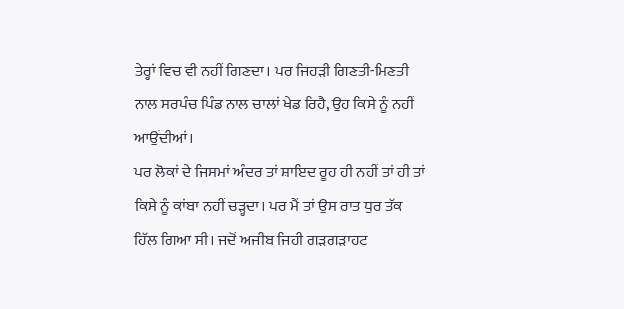ਤੇਰ੍ਹਾਂ ਵਿਚ ਵੀ ਨਹੀਂ ਗਿਣਦਾ। ਪਰ ਜਿਹੜੀ ਗਿਣਤੀ-ਮਿਣਤੀ ਨਾਲ ਸਰਪੰਚ ਪਿੰਡ ਨਾਲ ਚਾਲਾਂ ਖੇਡ ਰਿਹੈ, ਉਹ ਕਿਸੇ ਨੂੰ ਨਹੀਂ ਆਉਂਦੀਆਂ।
ਪਰ ਲੋਕਾਂ ਦੇ ਜਿਸਮਾਂ ਅੰਦਰ ਤਾਂ ਸ਼ਾਇਦ ਰੂਹ ਹੀ ਨਹੀਂ ਤਾਂ ਹੀ ਤਾਂ ਕਿਸੇ ਨੂੰ ਕਾਂਬਾ ਨਹੀਂ ਚੜ੍ਹਦਾ। ਪਰ ਮੈਂ ਤਾਂ ਉਸ ਰਾਤ ਧੁਰ ਤੱਕ ਹਿੱਲ ਗਿਆ ਸੀ। ਜਦੋਂ ਅਜੀਬ ਜਿਹੀ ਗੜਗੜਾਹਟ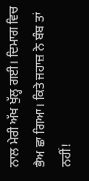ਨਾਲ ਮੇਰੀ ਅੱਖ ਖੁੱਲ੍ਹ ਗਈ। ਦਿਮਾਗ ਵਿਚ ਭੈਅ ਛਾ ਗਿਆ। ਕਿਤੇ ਜਹਾਜ਼ ਨੇ ਬੰਬ ਤਾਂ ਨਹੀਂ!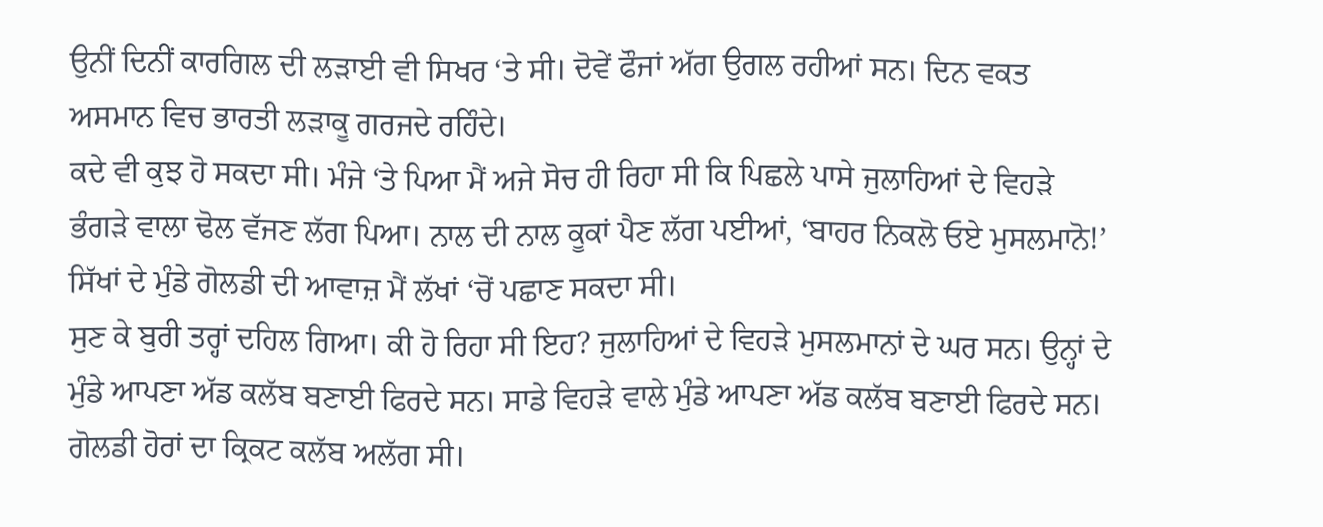ਉਨੀਂ ਦਿਨੀਂ ਕਾਰਗਿਲ ਦੀ ਲੜਾਈ ਵੀ ਸਿਖਰ ‘ਤੇ ਸੀ। ਦੋਵੇਂ ਫੌਜਾਂ ਅੱਗ ਉਗਲ ਰਹੀਆਂ ਸਨ। ਦਿਨ ਵਕਤ ਅਸਮਾਨ ਵਿਚ ਭਾਰਤੀ ਲੜਾਕੂ ਗਰਜਦੇ ਰਹਿੰਦੇ।
ਕਦੇ ਵੀ ਕੁਝ ਹੋ ਸਕਦਾ ਸੀ। ਮੰਜੇ ‘ਤੇ ਪਿਆ ਮੈਂ ਅਜੇ ਸੋਚ ਹੀ ਰਿਹਾ ਸੀ ਕਿ ਪਿਛਲੇ ਪਾਸੇ ਜੁਲਾਹਿਆਂ ਦੇ ਵਿਹੜੇ ਭੰਗੜੇ ਵਾਲਾ ਢੋਲ ਵੱਜਣ ਲੱਗ ਪਿਆ। ਨਾਲ ਦੀ ਨਾਲ ਕੂਕਾਂ ਪੈਣ ਲੱਗ ਪਈਆਂ, ‘ਬਾਹਰ ਨਿਕਲੋ ਓਏ ਮੁਸਲਮਾਨੋ!’
ਸਿੱਖਾਂ ਦੇ ਮੁੰਡੇ ਗੋਲਡੀ ਦੀ ਆਵਾਜ਼ ਮੈਂ ਲੱਖਾਂ ‘ਚੋਂ ਪਛਾਣ ਸਕਦਾ ਸੀ।
ਸੁਣ ਕੇ ਬੁਰੀ ਤਰ੍ਹਾਂ ਦਹਿਲ ਗਿਆ। ਕੀ ਹੋ ਰਿਹਾ ਸੀ ਇਹ? ਜੁਲਾਹਿਆਂ ਦੇ ਵਿਹੜੇ ਮੁਸਲਮਾਨਾਂ ਦੇ ਘਰ ਸਨ। ਉਨ੍ਹਾਂ ਦੇ ਮੁੰਡੇ ਆਪਣਾ ਅੱਡ ਕਲੱਬ ਬਣਾਈ ਫਿਰਦੇ ਸਨ। ਸਾਡੇ ਵਿਹੜੇ ਵਾਲੇ ਮੁੰਡੇ ਆਪਣਾ ਅੱਡ ਕਲੱਬ ਬਣਾਈ ਫਿਰਦੇ ਸਨ। ਗੋਲਡੀ ਹੋਰਾਂ ਦਾ ਕ੍ਰਿਕਟ ਕਲੱਬ ਅਲੱਗ ਸੀ।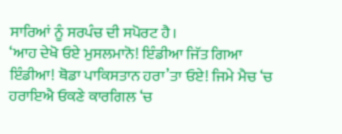ਸਾਰਿਆਂ ਨੂੰ ਸਰਪੰਚ ਦੀ ਸਪੋਰਟ ਹੈ।
‘ਆਹ ਦੇਖੋ ਓਏ ਮੁਸਲਮਾਨੋ! ਇੰਡੀਆ ਜਿੱਤ ਗਿਆ ਇੰਡੀਆ! ਥੋਡਾ ਪਾਕਿਸਤਾਨ ਹਰਾ’ਤਾ ਓਏ! ਜਿਮੇ ਮੈਚ ‘ਚ ਹਰਾਇਐ ਓਕਣੇ ਕਾਰਗਿਲ ‘ਚ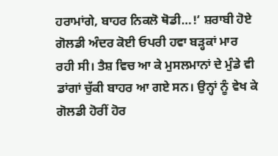ਹਰਾਮਾਂਗੇ, ਬਾਹਰ ਨਿਕਲੋ ਥੋਡੀ…!’ ਸ਼ਰਾਬੀ ਹੋਏ ਗੋਲਡੀ ਅੰਦਰ ਕੋਈ ਓਪਰੀ ਹਵਾ ਬੜ੍ਹਕਾਂ ਮਾਰ ਰਹੀ ਸੀ। ਤੈਸ਼ ਵਿਚ ਆ ਕੇ ਮੁਸਲਮਾਨਾਂ ਦੇ ਮੁੰਡੇ ਵੀ ਡਾਂਗਾਂ ਚੁੱਕੀ ਬਾਹਰ ਆ ਗਏ ਸਨ। ਉਨ੍ਹਾਂ ਨੂੰ ਵੇਖ ਕੇ ਗੋਲਡੀ ਹੋਰੀਂ ਹੋਰ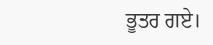ਭੂਤਰ ਗਏ।